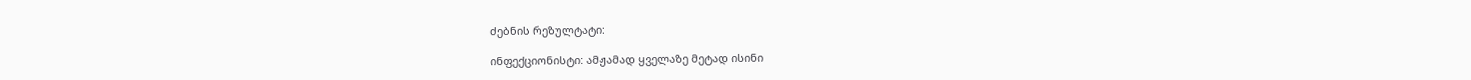ძებნის რეზულტატი:

ინფექციონისტი: ამჟამად ყველაზე მეტად ისინი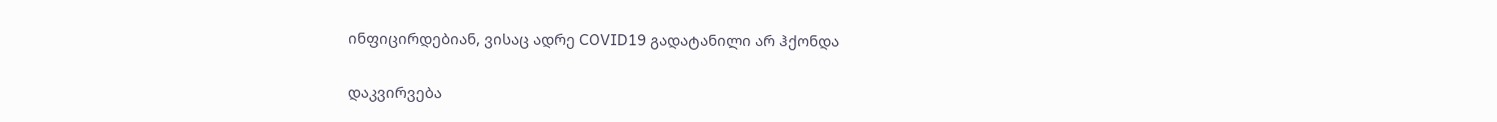ინფიცირდებიან, ვისაც ადრე COVID19 გადატანილი არ ჰქონდა

დაკვირვება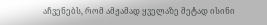აჩვენებს, რომ ამჟამად ყველაზე მეტად ისინი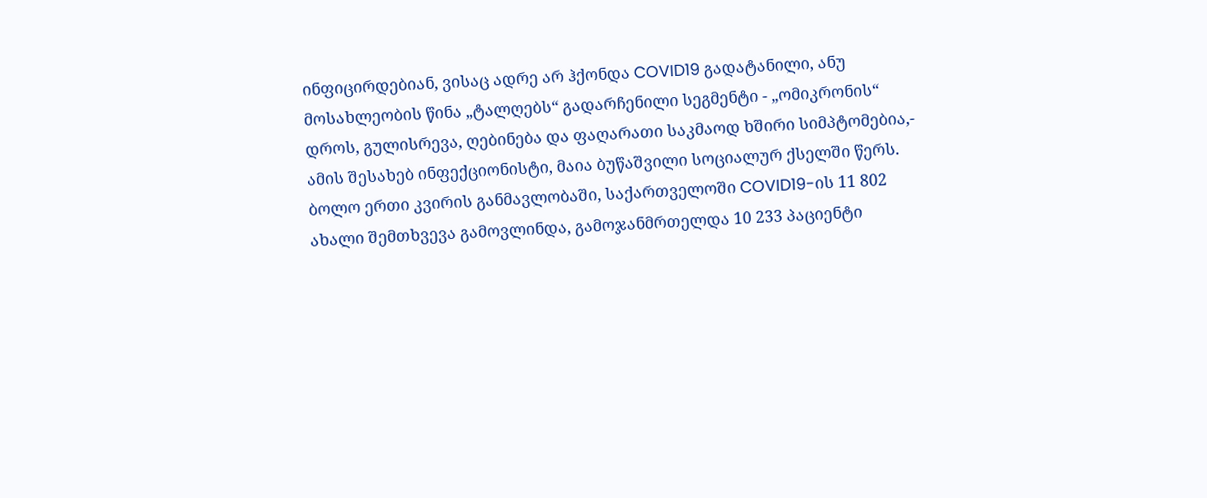ინფიცირდებიან, ვისაც ადრე არ ჰქონდა COVID19 გადატანილი, ანუ მოსახლეობის წინა „ტალღებს“ გადარჩენილი სეგმენტი - „ომიკრონის“ დროს, გულისრევა, ღებინება და ფაღარათი საკმაოდ ხშირი სიმპტომებია,- ამის შესახებ ინფექციონისტი, მაია ბუწაშვილი სოციალურ ქსელში წერს. ბოლო ერთი კვირის განმავლობაში, საქართველოში COVID19-ის 11 802 ახალი შემთხვევა გამოვლინდა, გამოჯანმრთელდა 10 233 პაციენტი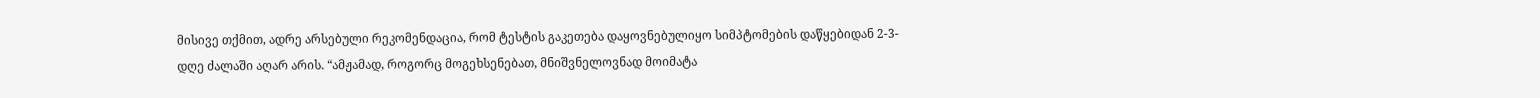მისივე თქმით, ადრე არსებული რეკომენდაცია, რომ ტესტის გაკეთება დაყოვნებულიყო სიმპტომების დაწყებიდან 2-3- დღე ძალაში აღარ არის. “ამჟამად, როგორც მოგეხსენებათ, მნიშვნელოვნად მოიმატა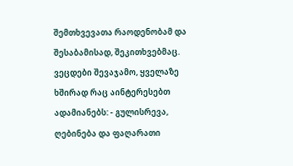შემთხვევათა რაოდენობამ და შესაბამისად, შეკითხვებმაც. ვეცდები შევაჯამო, ყველაზე ხშირად რაც აინტერესებთ ადამიანებს: - გულისრევა, ღებინება და ფაღარათი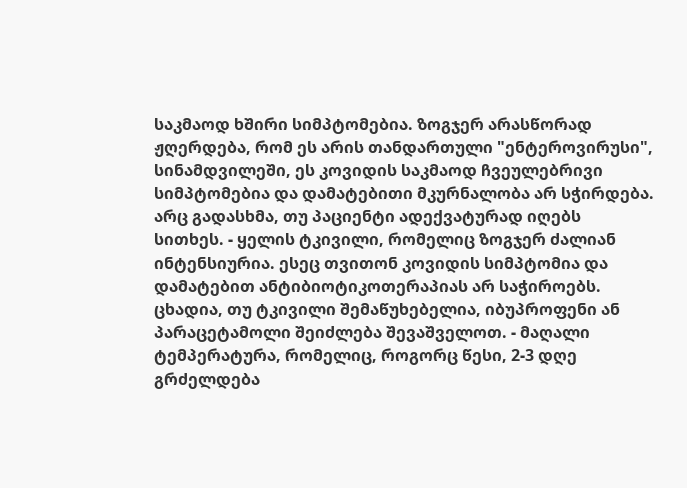საკმაოდ ხშირი სიმპტომებია. ზოგჯერ არასწორად ჟღერდება, რომ ეს არის თანდართული "ენტეროვირუსი", სინამდვილეში, ეს კოვიდის საკმაოდ ჩვეულებრივი სიმპტომებია და დამატებითი მკურნალობა არ სჭირდება. არც გადასხმა, თუ პაციენტი ადექვატურად იღებს სითხეს. - ყელის ტკივილი, რომელიც ზოგჯერ ძალიან ინტენსიურია. ესეც თვითონ კოვიდის სიმპტომია და დამატებით ანტიბიოტიკოთერაპიას არ საჭიროებს. ცხადია, თუ ტკივილი შემაწუხებელია, იბუპროფენი ან პარაცეტამოლი შეიძლება შევაშველოთ. - მაღალი ტემპერატურა, რომელიც, როგორც წესი, 2-3 დღე გრძელდება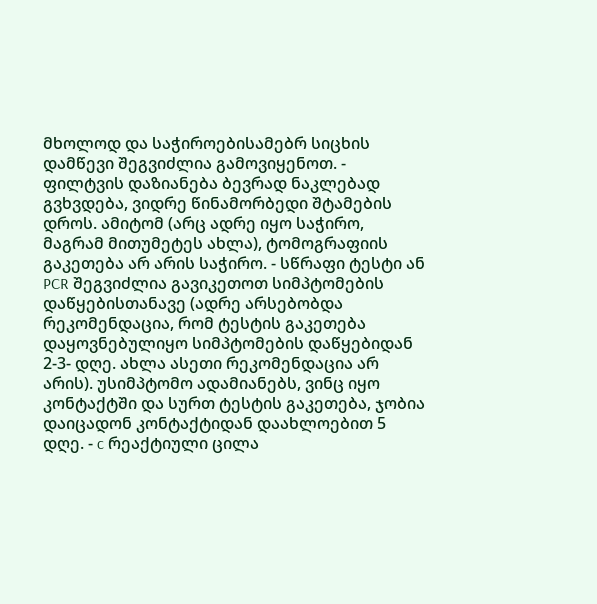მხოლოდ და საჭიროებისამებრ სიცხის დამწევი შეგვიძლია გამოვიყენოთ. - ფილტვის დაზიანება ბევრად ნაკლებად გვხვდება, ვიდრე წინამორბედი შტამების დროს. ამიტომ (არც ადრე იყო საჭირო, მაგრამ მითუმეტეს ახლა), ტომოგრაფიის გაკეთება არ არის საჭირო. - სწრაფი ტესტი ან PCR შეგვიძლია გავიკეთოთ სიმპტომების დაწყებისთანავე (ადრე არსებობდა რეკომენდაცია, რომ ტესტის გაკეთება დაყოვნებულიყო სიმპტომების დაწყებიდან 2-3- დღე. ახლა ასეთი რეკომენდაცია არ არის). უსიმპტომო ადამიანებს, ვინც იყო კონტაქტში და სურთ ტესტის გაკეთება, ჯობია დაიცადონ კონტაქტიდან დაახლოებით 5 დღე. - c რეაქტიული ცილა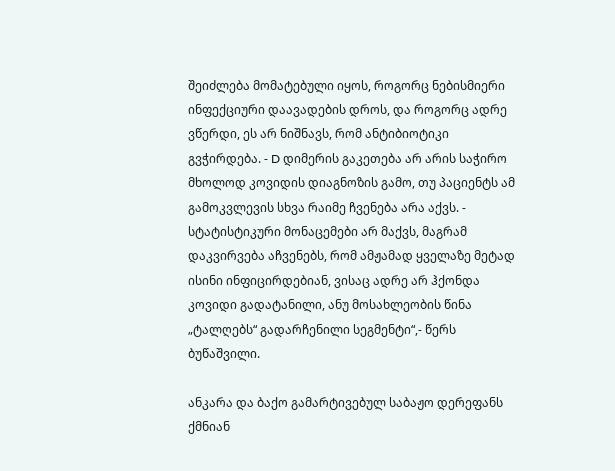შეიძლება მომატებული იყოს, როგორც ნებისმიერი ინფექციური დაავადების დროს, და როგორც ადრე ვწერდი, ეს არ ნიშნავს, რომ ანტიბიოტიკი გვჭირდება. - D დიმერის გაკეთება არ არის საჭირო მხოლოდ კოვიდის დიაგნოზის გამო, თუ პაციენტს ამ გამოკვლევის სხვა რაიმე ჩვენება არა აქვს. - სტატისტიკური მონაცემები არ მაქვს, მაგრამ დაკვირვება აჩვენებს, რომ ამჟამად ყველაზე მეტად ისინი ინფიცირდებიან, ვისაც ადრე არ ჰქონდა კოვიდი გადატანილი, ანუ მოსახლეობის წინა „ტალღებს“ გადარჩენილი სეგმენტი“,- წერს ბუწაშვილი.

ანკარა და ბაქო გამარტივებულ საბაჟო დერეფანს ქმნიან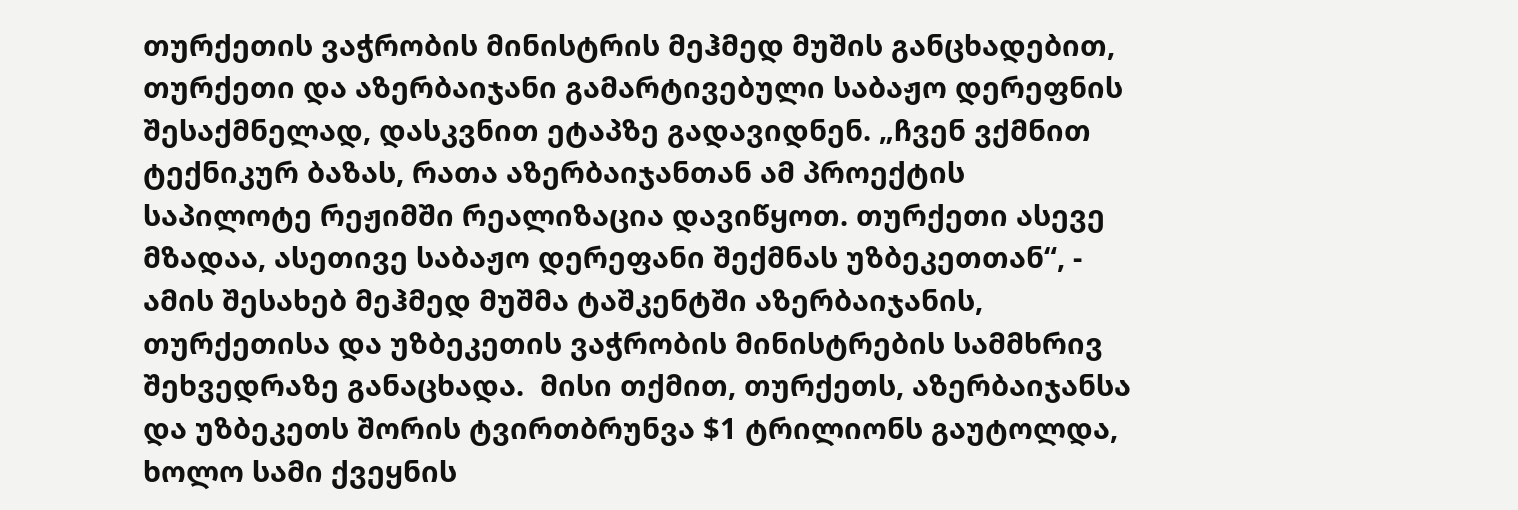თურქეთის ვაჭრობის მინისტრის მეჰმედ მუშის განცხადებით, თურქეთი და აზერბაიჯანი გამარტივებული საბაჟო დერეფნის შესაქმნელად, დასკვნით ეტაპზე გადავიდნენ. „ჩვენ ვქმნით ტექნიკურ ბაზას, რათა აზერბაიჯანთან ამ პროექტის საპილოტე რეჟიმში რეალიზაცია დავიწყოთ. თურქეთი ასევე მზადაა, ასეთივე საბაჟო დერეფანი შექმნას უზბეკეთთან“, - ამის შესახებ მეჰმედ მუშმა ტაშკენტში აზერბაიჯანის, თურქეთისა და უზბეკეთის ვაჭრობის მინისტრების სამმხრივ შეხვედრაზე განაცხადა.  მისი თქმით, თურქეთს, აზერბაიჯანსა და უზბეკეთს შორის ტვირთბრუნვა $1 ტრილიონს გაუტოლდა, ხოლო სამი ქვეყნის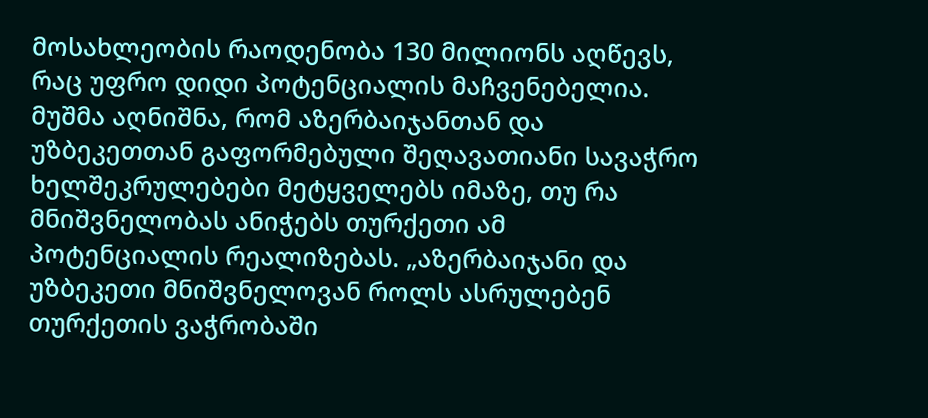მოსახლეობის რაოდენობა 130 მილიონს აღწევს, რაც უფრო დიდი პოტენციალის მაჩვენებელია.  მუშმა აღნიშნა, რომ აზერბაიჯანთან და უზბეკეთთან გაფორმებული შეღავათიანი სავაჭრო ხელშეკრულებები მეტყველებს იმაზე, თუ რა მნიშვნელობას ანიჭებს თურქეთი ამ პოტენციალის რეალიზებას. „აზერბაიჯანი და უზბეკეთი მნიშვნელოვან როლს ასრულებენ თურქეთის ვაჭრობაში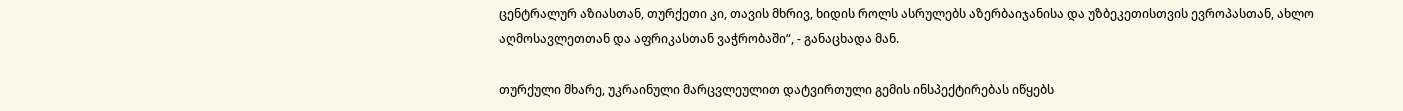ცენტრალურ აზიასთან, თურქეთი კი, თავის მხრივ, ხიდის როლს ასრულებს აზერბაიჯანისა და უზბეკეთისთვის ევროპასთან, ახლო აღმოსავლეთთან და აფრიკასთან ვაჭრობაში“, - განაცხადა მან.

თურქული მხარე, უკრაინული მარცვლეულით დატვირთული გემის ინსპექტირებას იწყებს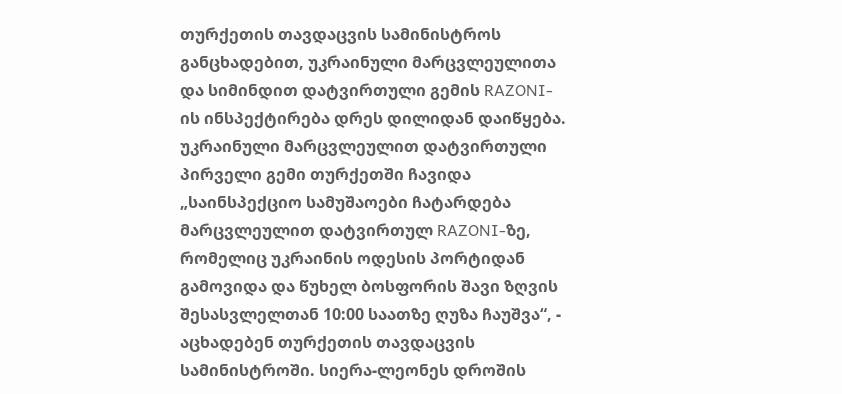თურქეთის თავდაცვის სამინისტროს განცხადებით, უკრაინული მარცვლეულითა და სიმინდით დატვირთული გემის RAZONI-ის ინსპექტირება დრეს დილიდან დაიწყება. უკრაინული მარცვლეულით დატვირთული პირველი გემი თურქეთში ჩავიდა  „საინსპექციო სამუშაოები ჩატარდება მარცვლეულით დატვირთულ RAZONI-ზე, რომელიც უკრაინის ოდესის პორტიდან გამოვიდა და წუხელ ბოსფორის შავი ზღვის შესასვლელთან 10:00 საათზე ღუზა ჩაუშვა“, - აცხადებენ თურქეთის თავდაცვის სამინისტროში. სიერა-ლეონეს დროშის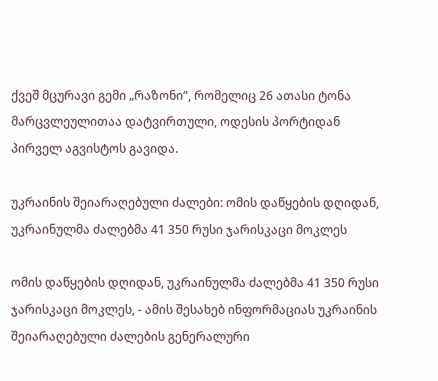ქვეშ მცურავი გემი „რაზონი“, რომელიც 26 ათასი ტონა მარცვლეულითაა დატვირთული, ოდესის პორტიდან პირველ აგვისტოს გავიდა.

უკრაინის შეიარაღებული ძალები: ომის დაწყების დღიდან, უკრაინულმა ძალებმა 41 350 რუსი ჯარისკაცი მოკლეს

ომის დაწყების დღიდან, უკრაინულმა ძალებმა 41 350 რუსი ჯარისკაცი მოკლეს, - ამის შესახებ ინფორმაციას უკრაინის შეიარაღებული ძალების გენერალური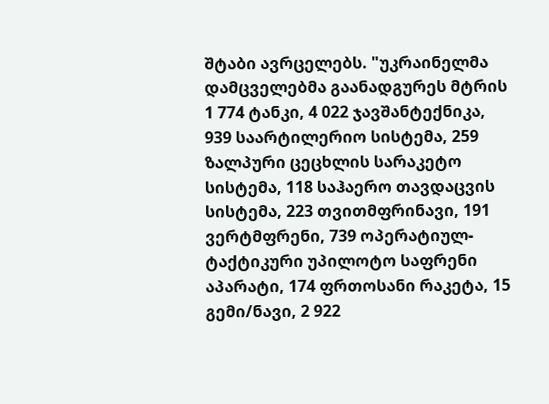შტაბი ავრცელებს. "უკრაინელმა დამცველებმა გაანადგურეს მტრის 1 774 ტანკი, 4 022 ჯავშანტექნიკა, 939 საარტილერიო სისტემა, 259 ზალპური ცეცხლის სარაკეტო სისტემა, 118 საჰაერო თავდაცვის სისტემა, 223 თვითმფრინავი, 191 ვერტმფრენი, 739 ოპერატიულ-ტაქტიკური უპილოტო საფრენი აპარატი, 174 ფრთოსანი რაკეტა, 15 გემი/ნავი, 2 922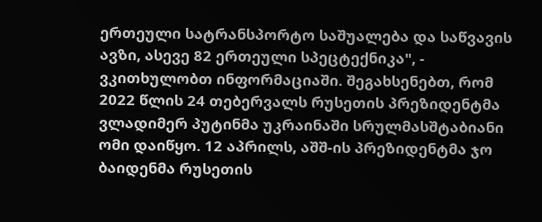ერთეული სატრანსპორტო საშუალება და საწვავის ავზი, ასევე 82 ერთეული სპეცტექნიკა", - ვკითხულობთ ინფორმაციაში. შეგახსენებთ, რომ 2022 წლის 24 თებერვალს რუსეთის პრეზიდენტმა ვლადიმერ პუტინმა უკრაინაში სრულმასშტაბიანი ომი დაიწყო. 12 აპრილს, აშშ-ის პრეზიდენტმა ჯო ბაიდენმა რუსეთის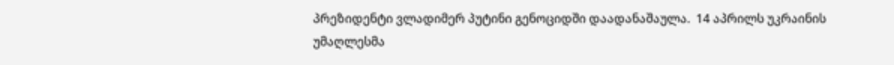პრეზიდენტი ვლადიმერ პუტინი გენოციდში დაადანაშაულა.  14 აპრილს უკრაინის უმაღლესმა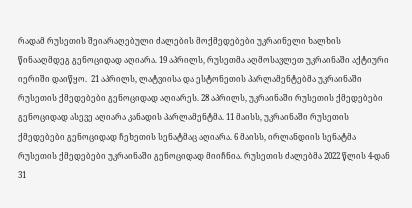რადამ რუსეთის შეიარაღებული ძალების მოქმედებები უკრაინელი ხალხის წინააღმდეგ გენოციდად აღიარა. 19 აპრილს, რუსეთმა აღმოსავლეთ უკრაინაში აქტიური იერიში დაიწყო.  21 აპრილს, ლატვიისა და ესტონეთის პარლამენტებმა უკრაინაში რუსეთის ქმედებები გენოციდად აღიარეს. 28 აპრილს, უკრაინაში რუსეთის ქმედებები გენოციდად ასევე აღიარა კანადის პარლამენტმა. 11 მაისს, უკრაინაში რუსეთის ქმედებები გენოციდად ჩეხეთის სენატმაც აღიარა. 6 მაისს, ირლანდიის სენატმა რუსეთის ქმედებები უკრაინაში გენოციდად მიიჩნია. რუსეთის ძალებმა 2022 წლის 4-დან 31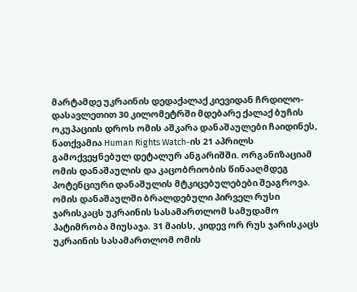მარტამდე უკრაინის დედაქალაქ კიევიდან ჩრდილო-დასავლეთით 30 კილომეტრში მდებარე ქალაქ ბუჩის ოკუპაციის დროს ომის აშკარა დანაშაულები ჩაიდინეს, ნათქვამია Human Rights Watch-ის 21 აპრილს გამოქვეყნებულ დეტალურ ანგარიშში. ორგანიზაციამ ომის დანაშაულის და კაცობრიობის წინააღმდეგ პოტენციური დანაშულის მტკიცებულებები შეაგროვა. ომის დანაშაულში ბრალდებული პირველ რუსი ჯარისკაცს უკრაინის სასამართლომ სამუდამო პატიმრობა მიუსაჯა. 31 მაისს, კიდევ ორ რუს ჯარისკაცს უკრაინის სასამართლომ ომის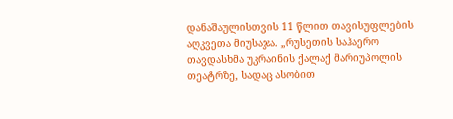დანაშაულისთვის 11 წლით თავისუფლების აღკვეთა მიუსაჯა. „რუსეთის საჰაერო თავდასხმა უკრაინის ქალაქ მარიუპოლის თეატრზე, სადაც ასობით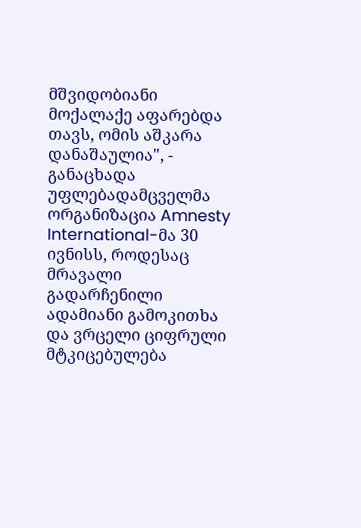მშვიდობიანი მოქალაქე აფარებდა თავს, ომის აშკარა დანაშაულია", - განაცხადა უფლებადამცველმა ორგანიზაცია Amnesty International-მა 30 ივნისს, როდესაც მრავალი გადარჩენილი ადამიანი გამოკითხა და ვრცელი ციფრული მტკიცებულება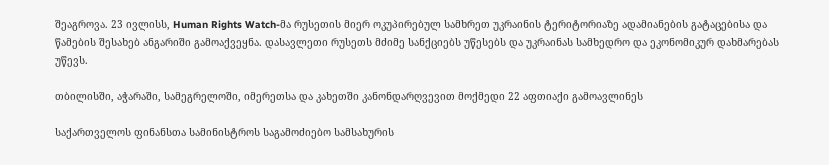შეაგროვა. 23 ივლისს, Human Rights Watch-მა რუსეთის მიერ ოკუპირებულ სამხრეთ უკრაინის ტერიტორიაზე ადამიანების გატაცებისა და წამების შესახებ ანგარიში გამოაქვეყნა. დასავლეთი რუსეთს მძიმე სანქციებს უწესებს და უკრაინას სამხედრო და ეკონომიკურ დახმარებას უწევს.

თბილისში, აჭარაში, სამეგრელოში, იმერეთსა და კახეთში კანონდარღვევით მოქმედი 22 აფთიაქი გამოავლინეს

საქართველოს ფინანსთა სამინისტროს საგამოძიებო სამსახურის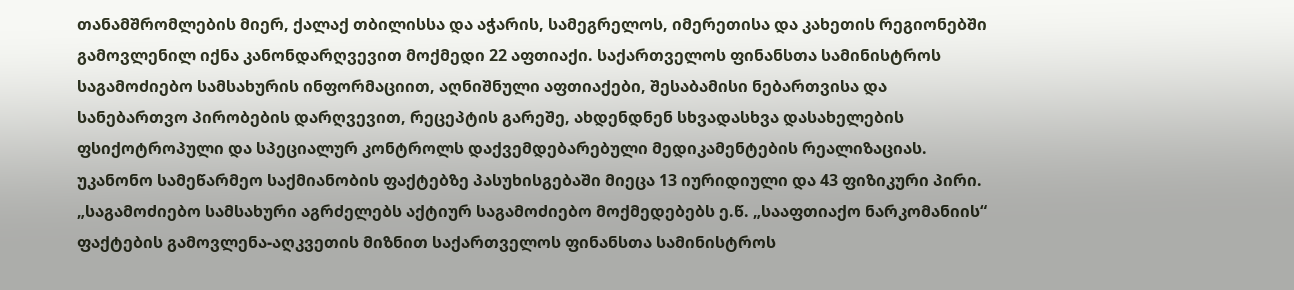თანამშრომლების მიერ, ქალაქ თბილისსა და აჭარის, სამეგრელოს, იმერეთისა და კახეთის რეგიონებში გამოვლენილ იქნა კანონდარღვევით მოქმედი 22 აფთიაქი. საქართველოს ფინანსთა სამინისტროს საგამოძიებო სამსახურის ინფორმაციით, აღნიშნული აფთიაქები, შესაბამისი ნებართვისა და სანებართვო პირობების დარღვევით, რეცეპტის გარეშე, ახდენდნენ სხვადასხვა დასახელების ფსიქოტროპული და სპეციალურ კონტროლს დაქვემდებარებული მედიკამენტების რეალიზაციას. უკანონო სამეწარმეო საქმიანობის ფაქტებზე პასუხისგებაში მიეცა 13 იურიდიული და 43 ფიზიკური პირი. „საგამოძიებო სამსახური აგრძელებს აქტიურ საგამოძიებო მოქმედებებს ე.წ. „სააფთიაქო ნარკომანიის“ ფაქტების გამოვლენა-აღკვეთის მიზნით საქართველოს ფინანსთა სამინისტროს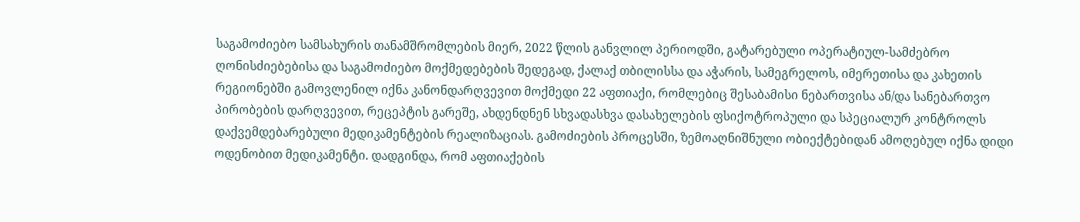საგამოძიებო სამსახურის თანამშრომლების მიერ, 2022 წლის განვლილ პერიოდში, გატარებული ოპერატიულ-სამძებრო ღონისძიებებისა და საგამოძიებო მოქმედებების შედეგად, ქალაქ თბილისსა და აჭარის, სამეგრელოს, იმერეთისა და კახეთის რეგიონებში გამოვლენილ იქნა კანონდარღვევით მოქმედი 22 აფთიაქი, რომლებიც შესაბამისი ნებართვისა ან/და სანებართვო პირობების დარღვევით, რეცეპტის გარეშე, ახდენდნენ სხვადასხვა დასახელების ფსიქოტროპული და სპეციალურ კონტროლს დაქვემდებარებული მედიკამენტების რეალიზაციას. გამოძიების პროცესში, ზემოაღნიშნული ობიექტებიდან ამოღებულ იქნა დიდი ოდენობით მედიკამენტი. დადგინდა, რომ აფთიაქების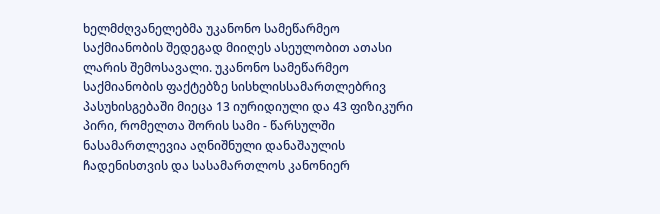ხელმძღვანელებმა უკანონო სამეწარმეო საქმიანობის შედეგად მიიღეს ასეულობით ათასი ლარის შემოსავალი. უკანონო სამეწარმეო საქმიანობის ფაქტებზე სისხლისსამართლებრივ პასუხისგებაში მიეცა 13 იურიდიული და 43 ფიზიკური პირი, რომელთა შორის სამი - წარსულში ნასამართლევია აღნიშნული დანაშაულის ჩადენისთვის და სასამართლოს კანონიერ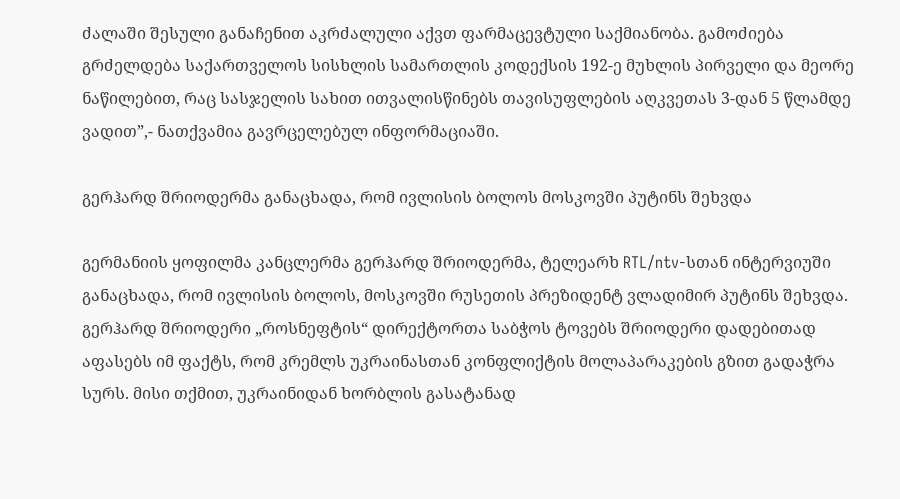ძალაში შესული განაჩენით აკრძალული აქვთ ფარმაცევტული საქმიანობა. გამოძიება გრძელდება საქართველოს სისხლის სამართლის კოდექსის 192-ე მუხლის პირველი და მეორე ნაწილებით, რაც სასჯელის სახით ითვალისწინებს თავისუფლების აღკვეთას 3-დან 5 წლამდე ვადით”,- ნათქვამია გავრცელებულ ინფორმაციაში.

გერჰარდ შრიოდერმა განაცხადა, რომ ივლისის ბოლოს მოსკოვში პუტინს შეხვდა

გერმანიის ყოფილმა კანცლერმა გერჰარდ შრიოდერმა, ტელეარხ RTL/ntv-სთან ინტერვიუში განაცხადა, რომ ივლისის ბოლოს, მოსკოვში რუსეთის პრეზიდენტ ვლადიმირ პუტინს შეხვდა. გერჰარდ შრიოდერი „როსნეფტის“ დირექტორთა საბჭოს ტოვებს შრიოდერი დადებითად აფასებს იმ ფაქტს, რომ კრემლს უკრაინასთან კონფლიქტის მოლაპარაკების გზით გადაჭრა სურს. მისი თქმით, უკრაინიდან ხორბლის გასატანად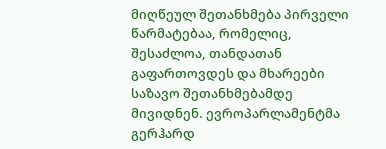მიღწეულ შეთანხმება პირველი წარმატებაა, რომელიც, შესაძლოა, თანდათან გაფართოვდეს და მხარეები საზავო შეთანხმებამდე მივიდნენ. ევროპარლამენტმა გერჰარდ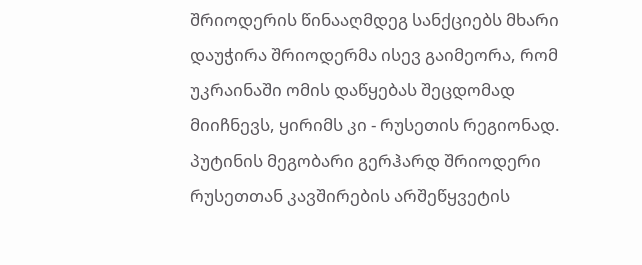შრიოდერის წინააღმდეგ სანქციებს მხარი დაუჭირა შრიოდერმა ისევ გაიმეორა, რომ უკრაინაში ომის დაწყებას შეცდომად მიიჩნევს, ყირიმს კი - რუსეთის რეგიონად. პუტინის მეგობარი გერჰარდ შრიოდერი რუსეთთან კავშირების არშეწყვეტის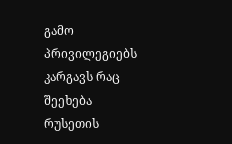გამო პრივილეგიებს კარგავს რაც შეეხება რუსეთის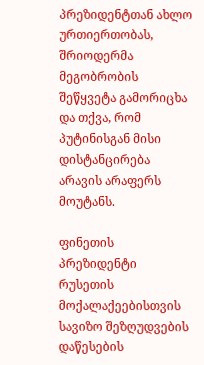პრეზიდენტთან ახლო ურთიერთობას, შრიოდერმა მეგობრობის შეწყვეტა გამორიცხა და თქვა, რომ პუტინისგან მისი დისტანცირება არავის არაფერს მოუტანს.

ფინეთის პრეზიდენტი რუსეთის მოქალაქეებისთვის სავიზო შეზღუდვების დაწესების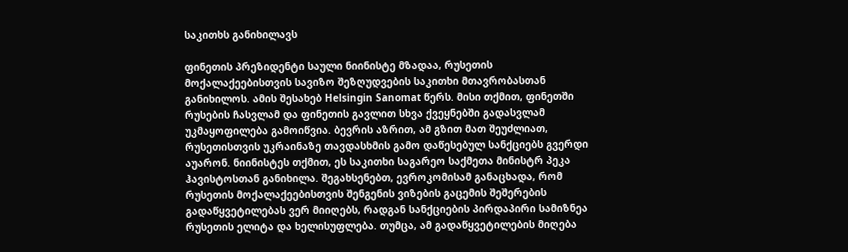საკითხს განიხილავს

ფინეთის პრეზიდენტი საული ნიინისტე მზადაა, რუსეთის მოქალაქეებისთვის სავიზო შეზღუდვების საკითხი მთავრობასთან განიხილოს. ამის შესახებ Helsingin Sanomat წერს. მისი თქმით, ფინეთში რუსების ჩასვლამ და ფინეთის გავლით სხვა ქვეყნებში გადასვლამ უკმაყოფილება გამოიწვია. ბევრის აზრით, ამ გზით მათ შეუძლიათ, რუსეთისთვის უკრაინაზე თავდასხმის გამო დაწესებულ სანქციებს გვერდი აუარონ. ნიინისტეს თქმით, ეს საკითხი საგარეო საქმეთა მინისტრ პეკა ჰავისტოსთან განიხილა. შეგახსენებთ, ევროკომისამ განაცხადა, რომ რუსეთის მოქალაქეებისთვის შენგენის ვიზების გაცემის შეშერების გადაწყვეტილებას ვერ მიიღებს, რადგან სანქციების პირდაპირი სამიზნეა რუსეთის ელიტა და ხელისუფლება. თუმცა, ამ გადაწყვეტილების მიღება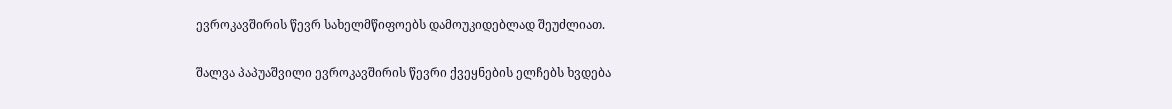ევროკავშირის წევრ სახელმწიფოებს დამოუკიდებლად შეუძლიათ.

შალვა პაპუაშვილი ევროკავშირის წევრი ქვეყნების ელჩებს ხვდება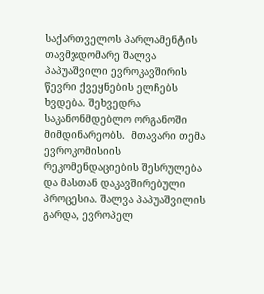საქართველოს პარლამენტის თავმჯდომარე შალვა პაპუაშვილი ევროკავშირის წევრი ქვეყნების ელჩებს ხვდება. შეხვედრა საკანონმდებლო ორგანოში მიმდინარეობს.  მთავარი თემა ევროკომისიის რეკომენდაციების შესრულება და მასთან დაკავშირებული პროცესია. შალვა პაპუაშვილის გარდა, ევროპელ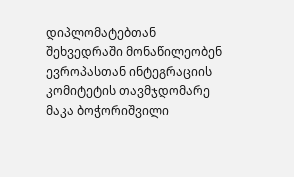დიპლომატებთან შეხვედრაში მონაწილეობენ ევროპასთან ინტეგრაციის კომიტეტის თავმჯდომარე მაკა ბოჭორიშვილი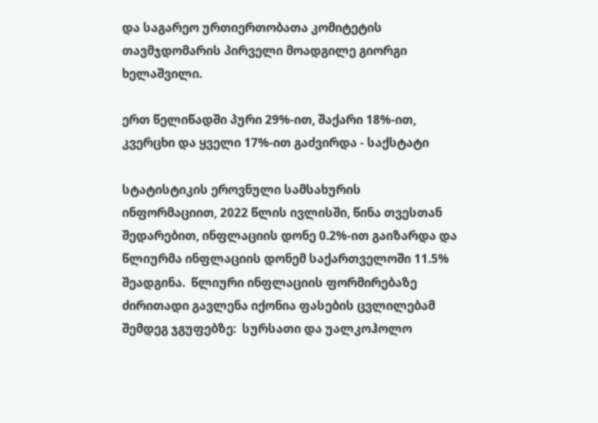და საგარეო ურთიერთობათა კომიტეტის თავმჯდომარის პირველი მოადგილე გიორგი ხელაშვილი.

ერთ წელიწადში პური 29%-ით, შაქარი 18%-ით, კვერცხი და ყველი 17%-ით გაძვირდა - საქსტატი

სტატისტიკის ეროვნული სამსახურის ინფორმაციით, 2022 წლის ივლისში, წინა თვესთან შედარებით, ინფლაციის დონე 0.2%-ით გაიზარდა და წლიურმა ინფლაციის დონემ საქართველოში 11.5% შეადგინა.  წლიური ინფლაციის ფორმირებაზე ძირითადი გავლენა იქონია ფასების ცვლილებამ შემდეგ ჯგუფებზე:  სურსათი და უალკოჰოლო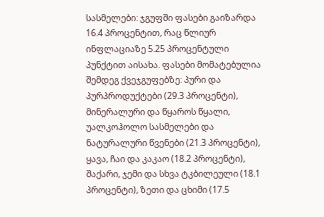სასმელები: ჯგუფში ფასები გაიზარდა 16.4 პროცენტით, რაც წლიურ ინფლაციაზე 5.25 პროცენტული პუნქტით აისახა. ფასები მომატებულია შემდეგ ქვეჯგუფებზე: პური და პურპროდუქტები (29.3 პროცენტი), მინერალური და წყაროს წყალი, უალკოჰოლო სასმელები და ნატურალური წვენები (21.3 პროცენტი), ყავა, ჩაი და კაკაო (18.2 პროცენტი), შაქარი, ჯემი და სხვა ტკბილეული (18.1 პროცენტი), ზეთი და ცხიმი (17.5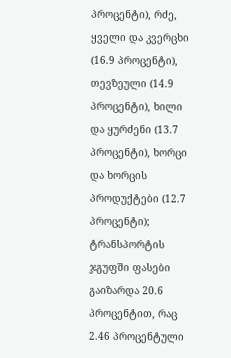პროცენტი), რძე, ყველი და კვერცხი (16.9 პროცენტი), თევზეული (14.9 პროცენტი), ხილი და ყურძენი (13.7 პროცენტი), ხორცი და ხორცის პროდუქტები (12.7 პროცენტი); ტრანსპორტის ჯგუფში ფასები გაიზარდა 20.6 პროცენტით, რაც 2.46 პროცენტული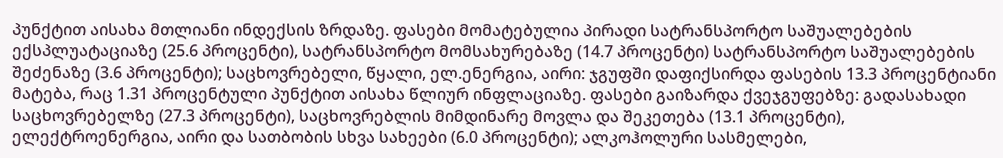პუნქტით აისახა მთლიანი ინდექსის ზრდაზე. ფასები მომატებულია პირადი სატრანსპორტო საშუალებების ექსპლუატაციაზე (25.6 პროცენტი), სატრანსპორტო მომსახურებაზე (14.7 პროცენტი) სატრანსპორტო საშუალებების შეძენაზე (3.6 პროცენტი); საცხოვრებელი, წყალი, ელ.ენერგია, აირი: ჯგუფში დაფიქსირდა ფასების 13.3 პროცენტიანი მატება, რაც 1.31 პროცენტული პუნქტით აისახა წლიურ ინფლაციაზე. ფასები გაიზარდა ქვეჯგუფებზე: გადასახადი საცხოვრებელზე (27.3 პროცენტი), საცხოვრებლის მიმდინარე მოვლა და შეკეთება (13.1 პროცენტი), ელექტროენერგია, აირი და სათბობის სხვა სახეები (6.0 პროცენტი); ალკოჰოლური სასმელები,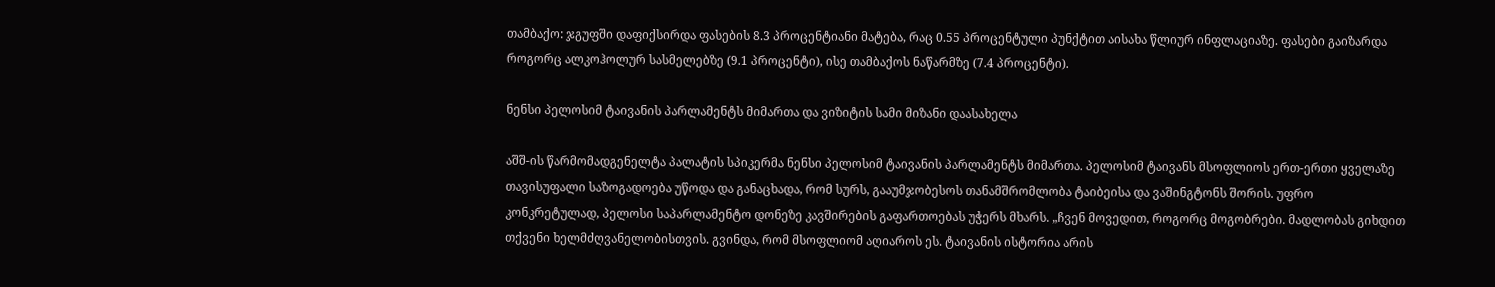თამბაქო: ჯგუფში დაფიქსირდა ფასების 8.3 პროცენტიანი მატება, რაც 0.55 პროცენტული პუნქტით აისახა წლიურ ინფლაციაზე. ფასები გაიზარდა როგორც ალკოჰოლურ სასმელებზე (9.1 პროცენტი), ისე თამბაქოს ნაწარმზე (7.4 პროცენტი).

ნენსი პელოსიმ ტაივანის პარლამენტს მიმართა და ვიზიტის სამი მიზანი დაასახელა

აშშ-ის წარმომადგენელტა პალატის სპიკერმა ნენსი პელოსიმ ტაივანის პარლამენტს მიმართა. პელოსიმ ტაივანს მსოფლიოს ერთ-ერთი ყველაზე თავისუფალი საზოგადოება უწოდა და განაცხადა, რომ სურს, გააუმჯობესოს თანამშრომლობა ტაიბეისა და ვაშინგტონს შორის. უფრო კონკრეტულად, პელოსი საპარლამენტო დონეზე კავშირების გაფართოებას უჭერს მხარს. „ჩვენ მოვედით, როგორც მოგობრები. მადლობას გიხდით თქვენი ხელმძღვანელობისთვის. გვინდა, რომ მსოფლიომ აღიაროს ეს. ტაივანის ისტორია არის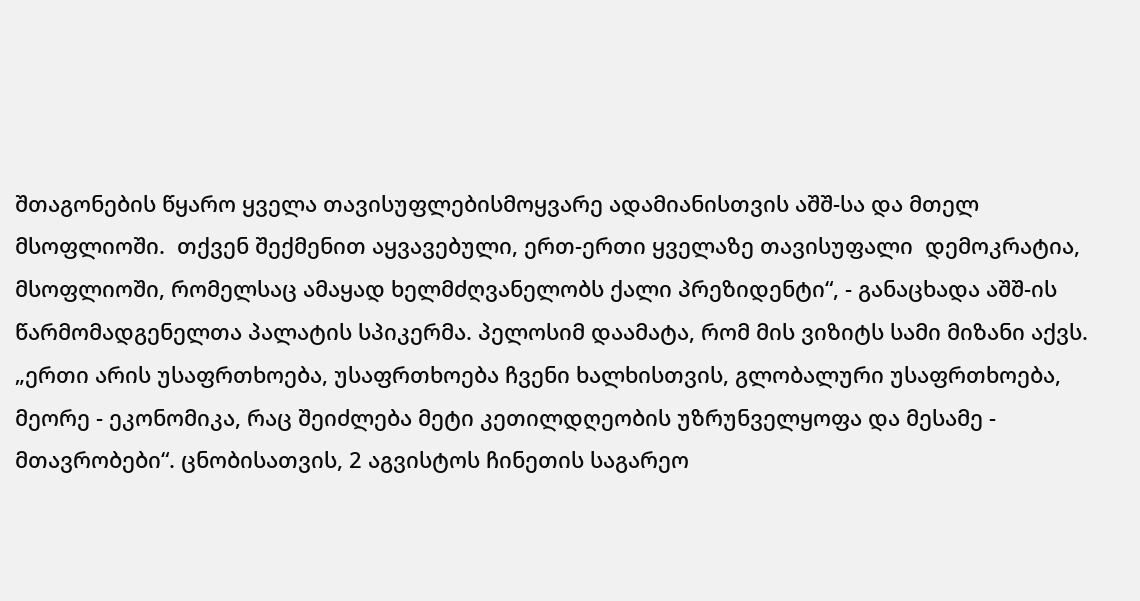შთაგონების წყარო ყველა თავისუფლებისმოყვარე ადამიანისთვის აშშ-სა და მთელ მსოფლიოში.  თქვენ შექმენით აყვავებული, ერთ-ერთი ყველაზე თავისუფალი  დემოკრატია, მსოფლიოში, რომელსაც ამაყად ხელმძღვანელობს ქალი პრეზიდენტი“, - განაცხადა აშშ-ის წარმომადგენელთა პალატის სპიკერმა. პელოსიმ დაამატა, რომ მის ვიზიტს სამი მიზანი აქვს. „ერთი არის უსაფრთხოება, უსაფრთხოება ჩვენი ხალხისთვის, გლობალური უსაფრთხოება, მეორე - ეკონომიკა, რაც შეიძლება მეტი კეთილდღეობის უზრუნველყოფა და მესამე - მთავრობები“. ცნობისათვის, 2 აგვისტოს ჩინეთის საგარეო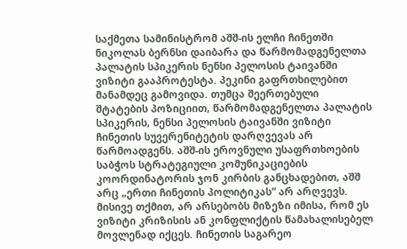საქმეთა სამინისტრომ აშშ-ის ელჩი ჩინეთში ნიკოლას ბერნსი დაიბარა და წარმომადგენელთა პალატის სპიკერის ნენსი პელოსის ტაივანში ვიზიტი გააპროტესტა. პეკინი გაფრთხილებით მანამდეც გამოვიდა. თუმცა შეერთებული შტატების პოზიციით, წარმომადგენელთა პალატის სპიკერის, ნენსი პელოსის ტაივანში ვიზიტი ჩინეთის სუვერენიტეტის დარღვევას არ წარმოადგენს. აშშ-ის ეროვნული უსაფრთხოების საბჭოს სტრატეგიული კომუნიკაციების კოორდინატორის ჯონ კირბის განცხადებით, აშშ არც „ერთი ჩინეთის პოლიტიკას“ არ არღვევს. მისივე თქმით, არ არსებობს მიზეზი იმისა, რომ ეს ვიზიტი კრიზისის ან კონფლიქტის წამახალისებელ მოვლენად იქცეს. ჩინეთის საგარეო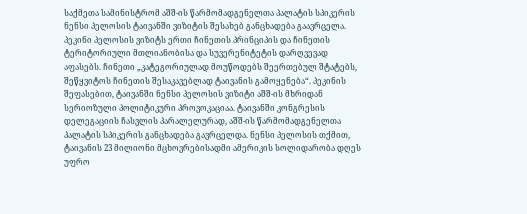საქმეთა სამინისტრომ აშშ-ის წარმომადგენელთა პალატის სპიკერის ნენსი პელოსის ტაივანში ვიზიტის შესახებ განცხადება გაავრცელა. პეკინი პელოსის ვიზიტს ერთი ჩინეთის პრინციპის და ჩინეთის ტერიტორიული მთლიანობისა და სუვერენიტეტის დარღვევად აფასებს. ჩინეთი „კატეგორიულად მოუწოდებს შეერთებულ შტატებს, შეწყვიტოს ჩინეთის შესაკავებლად ტაივანის გამოყენება“. პეკინის შეფასებით, ტაივანში ნენსი პელოსის ვიზიტი აშშ-ის მხრიდან სერიოზული პოლიტიკური პროვოკაციაა. ტაივანში კონგრესის დელეგაციის ჩასვლის პარალელურად, აშშ-ის წარმომადგენელთა პალატის სპიკერის განცხადება გავრცელდა. ნენსი პელოსის თქმით, ტაივანის 23 მილიონი მცხოვრებისადმი ამერიკის სოლიდარობა დღეს უფრო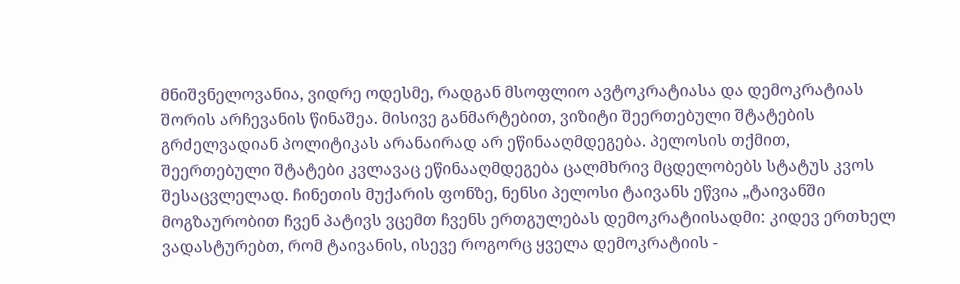მნიშვნელოვანია, ვიდრე ოდესმე, რადგან მსოფლიო ავტოკრატიასა და დემოკრატიას შორის არჩევანის წინაშეა. მისივე განმარტებით, ვიზიტი შეერთებული შტატების გრძელვადიან პოლიტიკას არანაირად არ ეწინააღმდეგება. პელოსის თქმით, შეერთებული შტატები კვლავაც ეწინააღმდეგება ცალმხრივ მცდელობებს სტატუს კვოს შესაცვლელად. ჩინეთის მუქარის ფონზე, ნენსი პელოსი ტაივანს ეწვია „ტაივანში მოგზაურობით ჩვენ პატივს ვცემთ ჩვენს ერთგულებას დემოკრატიისადმი: კიდევ ერთხელ ვადასტურებთ, რომ ტაივანის, ისევე როგორც ყველა დემოკრატიის -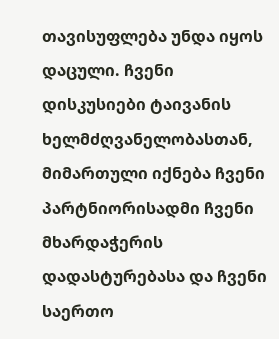თავისუფლება უნდა იყოს დაცული. ჩვენი დისკუსიები ტაივანის ხელმძღვანელობასთან, მიმართული იქნება ჩვენი პარტნიორისადმი ჩვენი მხარდაჭერის დადასტურებასა და ჩვენი საერთო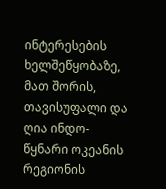ინტერესების ხელშეწყობაზე, მათ შორის, თავისუფალი და ღია ინდო-წყნარი ოკეანის რეგიონის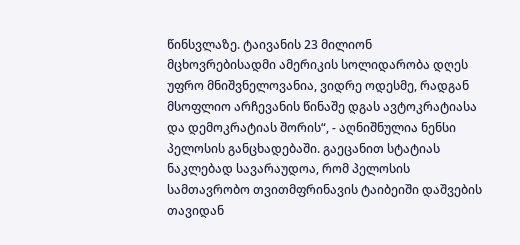წინსვლაზე. ტაივანის 23 მილიონ მცხოვრებისადმი ამერიკის სოლიდარობა დღეს უფრო მნიშვნელოვანია, ვიდრე ოდესმე, რადგან მსოფლიო არჩევანის წინაშე დგას ავტოკრატიასა და დემოკრატიას შორის“, - აღნიშნულია ნენსი პელოსის განცხადებაში. გაეცანით სტატიას ნაკლებად სავარაუდოა, რომ პელოსის სამთავრობო თვითმფრინავის ტაიბეიში დაშვების თავიდან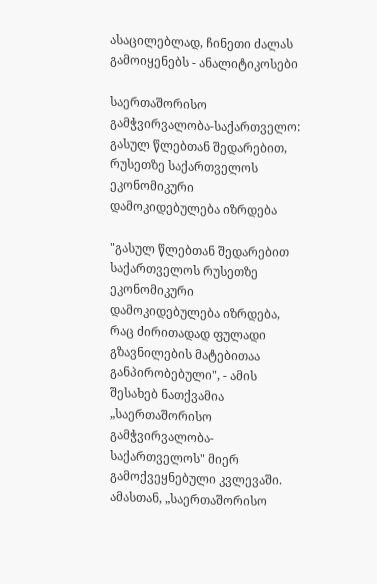ასაცილებლად, ჩინეთი ძალას გამოიყენებს - ანალიტიკოსები

საერთაშორისო გამჭვირვალობა-საქართველო: გასულ წლებთან შედარებით, რუსეთზე საქართველოს ეკონომიკური დამოკიდებულება იზრდება

"გასულ წლებთან შედარებით საქართველოს რუსეთზე ეკონომიკური დამოკიდებულება იზრდება, რაც ძირითადად ფულადი გზავნილების მატებითაა განპირობებული", - ამის შესახებ ნათქვამია „საერთაშორისო გამჭვირვალობა-საქართველოს" მიერ გამოქვეყნებული კვლევაში. ამასთან, „საერთაშორისო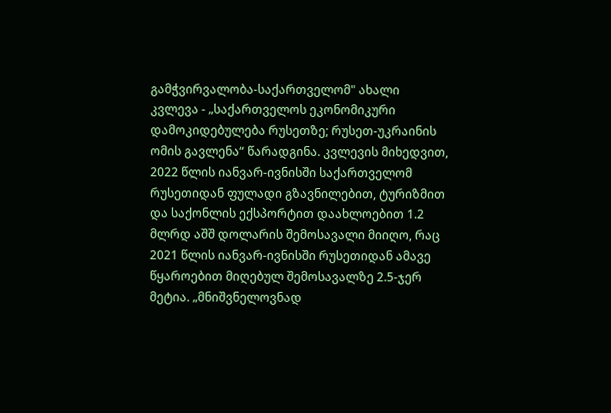გამჭვირვალობა-საქართველომ" ახალი კვლევა - „საქართველოს ეკონომიკური დამოკიდებულება რუსეთზე; რუსეთ-უკრაინის ომის გავლენა“ წარადგინა. კვლევის მიხედვით, 2022 წლის იანვარ-ივნისში საქართველომ რუსეთიდან ფულადი გზავნილებით, ტურიზმით და საქონლის ექსპორტით დაახლოებით 1.2 მლრდ აშშ დოლარის შემოსავალი მიიღო, რაც 2021 წლის იანვარ-ივნისში რუსეთიდან ამავე წყაროებით მიღებულ შემოსავალზე 2.5-ჯერ მეტია. „მნიშვნელოვნად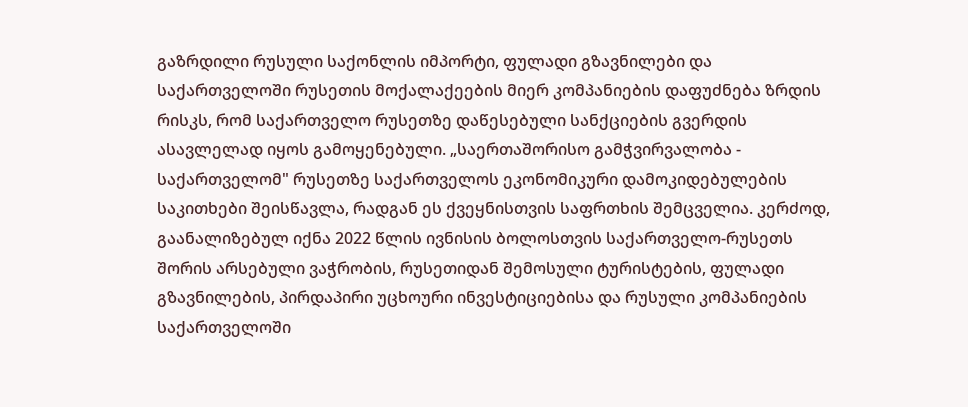გაზრდილი რუსული საქონლის იმპორტი, ფულადი გზავნილები და საქართველოში რუსეთის მოქალაქეების მიერ კომპანიების დაფუძნება ზრდის რისკს, რომ საქართველო რუსეთზე დაწესებული სანქციების გვერდის ასავლელად იყოს გამოყენებული. „საერთაშორისო გამჭვირვალობა - საქართველომ" რუსეთზე საქართველოს ეკონომიკური დამოკიდებულების საკითხები შეისწავლა, რადგან ეს ქვეყნისთვის საფრთხის შემცველია. კერძოდ, გაანალიზებულ იქნა 2022 წლის ივნისის ბოლოსთვის საქართველო-რუსეთს შორის არსებული ვაჭრობის, რუსეთიდან შემოსული ტურისტების, ფულადი გზავნილების, პირდაპირი უცხოური ინვესტიციებისა და რუსული კომპანიების საქართველოში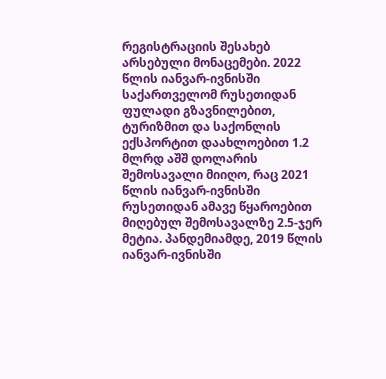რეგისტრაციის შესახებ არსებული მონაცემები. 2022 წლის იანვარ-ივნისში საქართველომ რუსეთიდან ფულადი გზავნილებით, ტურიზმით და საქონლის ექსპორტით დაახლოებით 1.2 მლრდ აშშ დოლარის შემოსავალი მიიღო, რაც 2021 წლის იანვარ-ივნისში რუსეთიდან ამავე წყაროებით მიღებულ შემოსავალზე 2.5-ჯერ მეტია. პანდემიამდე, 2019 წლის იანვარ-ივნისში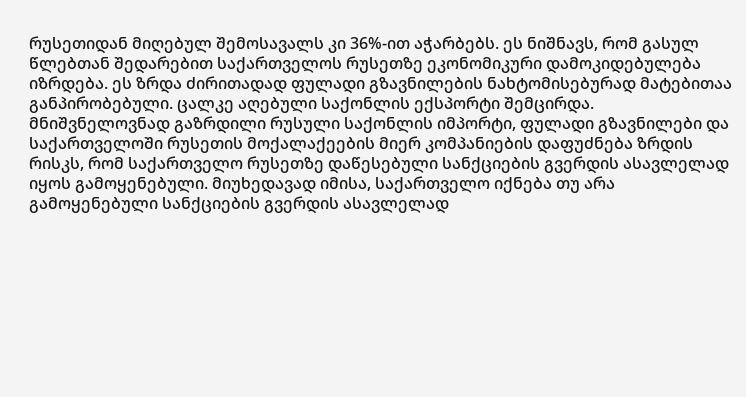რუსეთიდან მიღებულ შემოსავალს კი 36%-ით აჭარბებს. ეს ნიშნავს, რომ გასულ წლებთან შედარებით საქართველოს რუსეთზე ეკონომიკური დამოკიდებულება იზრდება. ეს ზრდა ძირითადად ფულადი გზავნილების ნახტომისებურად მატებითაა განპირობებული. ცალკე აღებული საქონლის ექსპორტი შემცირდა. მნიშვნელოვნად გაზრდილი რუსული საქონლის იმპორტი, ფულადი გზავნილები და საქართველოში რუსეთის მოქალაქეების მიერ კომპანიების დაფუძნება ზრდის რისკს, რომ საქართველო რუსეთზე დაწესებული სანქციების გვერდის ასავლელად იყოს გამოყენებული. მიუხედავად იმისა, საქართველო იქნება თუ არა გამოყენებული სანქციების გვერდის ასავლელად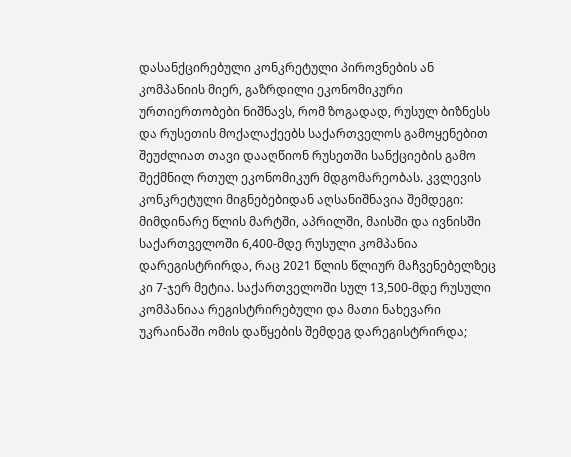დასანქცირებული კონკრეტული პიროვნების ან კომპანიის მიერ, გაზრდილი ეკონომიკური ურთიერთობები ნიშნავს, რომ ზოგადად, რუსულ ბიზნესს და რუსეთის მოქალაქეებს საქართველოს გამოყენებით შეუძლიათ თავი დააღწიონ რუსეთში სანქციების გამო შექმნილ რთულ ეკონომიკურ მდგომარეობას. კვლევის კონკრეტული მიგნებებიდან აღსანიშნავია შემდეგი: მიმდინარე წლის მარტში, აპრილში, მაისში და ივნისში საქართველოში 6,400-მდე რუსული კომპანია დარეგისტრირდა, რაც 2021 წლის წლიურ მაჩვენებელზეც კი 7-ჯერ მეტია. საქართველოში სულ 13,500-მდე რუსული კომპანიაა რეგისტრირებული და მათი ნახევარი უკრაინაში ომის დაწყების შემდეგ დარეგისტრირდა;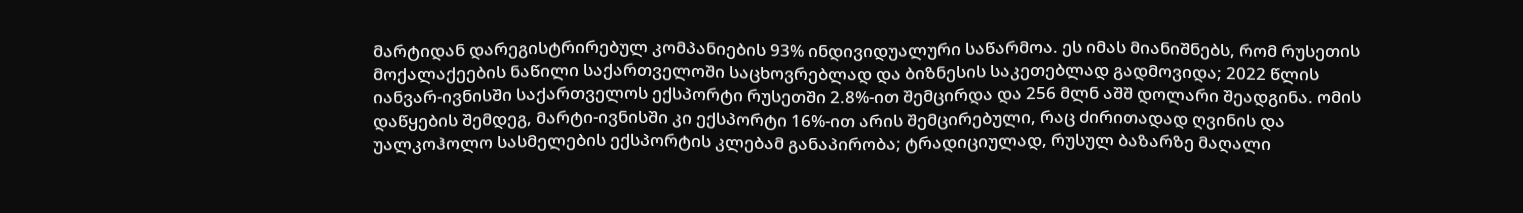მარტიდან დარეგისტრირებულ კომპანიების 93% ინდივიდუალური საწარმოა. ეს იმას მიანიშნებს, რომ რუსეთის მოქალაქეების ნაწილი საქართველოში საცხოვრებლად და ბიზნესის საკეთებლად გადმოვიდა; 2022 წლის იანვარ-ივნისში საქართველოს ექსპორტი რუსეთში 2.8%-ით შემცირდა და 256 მლნ აშშ დოლარი შეადგინა. ომის დაწყების შემდეგ, მარტი-ივნისში კი ექსპორტი 16%-ით არის შემცირებული, რაც ძირითადად ღვინის და უალკოჰოლო სასმელების ექსპორტის კლებამ განაპირობა; ტრადიციულად, რუსულ ბაზარზე მაღალი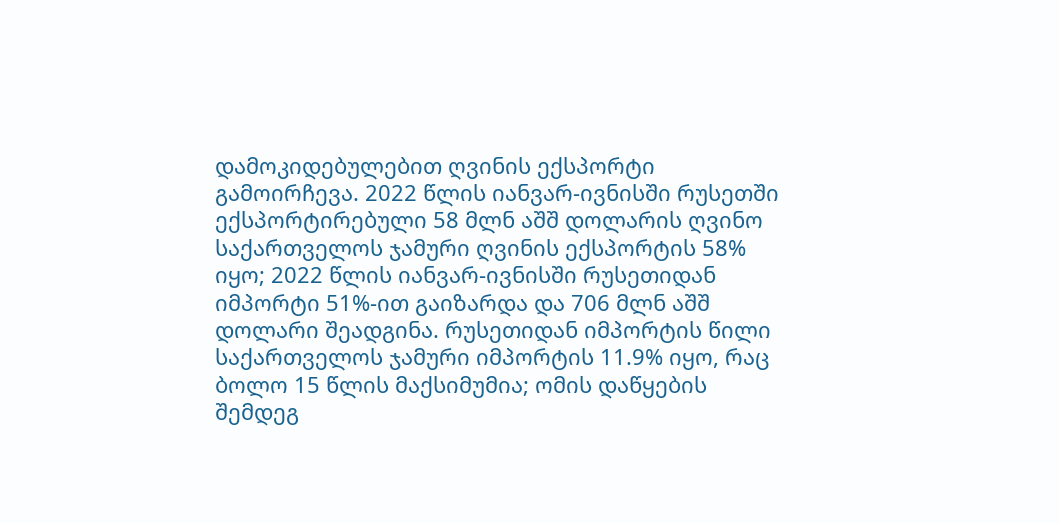დამოკიდებულებით ღვინის ექსპორტი გამოირჩევა. 2022 წლის იანვარ-ივნისში რუსეთში ექსპორტირებული 58 მლნ აშშ დოლარის ღვინო საქართველოს ჯამური ღვინის ექსპორტის 58% იყო; 2022 წლის იანვარ-ივნისში რუსეთიდან იმპორტი 51%-ით გაიზარდა და 706 მლნ აშშ დოლარი შეადგინა. რუსეთიდან იმპორტის წილი საქართველოს ჯამური იმპორტის 11.9% იყო, რაც ბოლო 15 წლის მაქსიმუმია; ომის დაწყების შემდეგ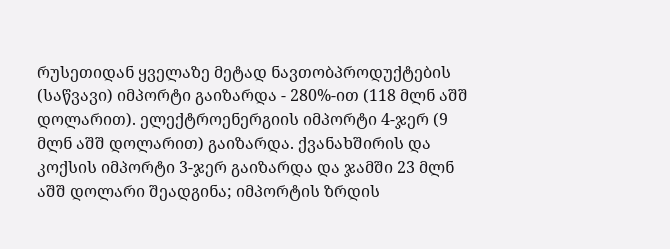რუსეთიდან ყველაზე მეტად ნავთობპროდუქტების (საწვავი) იმპორტი გაიზარდა - 280%-ით (118 მლნ აშშ დოლარით). ელექტროენერგიის იმპორტი 4-ჯერ (9 მლნ აშშ დოლარით) გაიზარდა. ქვანახშირის და კოქსის იმპორტი 3-ჯერ გაიზარდა და ჯამში 23 მლნ აშშ დოლარი შეადგინა; იმპორტის ზრდის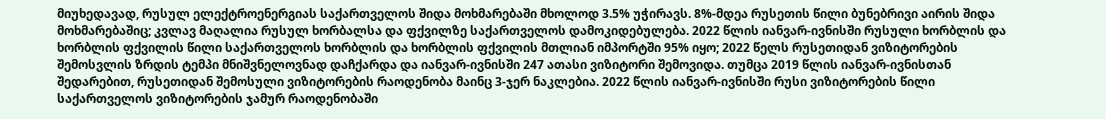მიუხედავად, რუსულ ელექტროენერგიას საქართველოს შიდა მოხმარებაში მხოლოდ 3.5% უჭირავს. 8%-მდეა რუსეთის წილი ბუნებრივი აირის შიდა მოხმარებაშიც; კვლავ მაღალია რუსულ ხორბალსა და ფქვილზე საქართველოს დამოკიდებულება. 2022 წლის იანვარ-ივნისში რუსული ხორბლის და ხორბლის ფქვილის წილი საქართველოს ხორბლის და ხორბლის ფქვილის მთლიან იმპორტში 95% იყო; 2022 წელს რუსეთიდან ვიზიტორების შემოსვლის ზრდის ტემპი მნიშვნელოვნად დაჩქარდა და იანვარ-ივნისში 247 ათასი ვიზიტორი შემოვიდა. თუმცა 2019 წლის იანვარ-ივნისთან შედარებით, რუსეთიდან შემოსული ვიზიტორების რაოდენობა მაინც 3-ჯერ ნაკლებია. 2022 წლის იანვარ-ივნისში რუსი ვიზიტორების წილი საქართველოს ვიზიტორების ჯამურ რაოდენობაში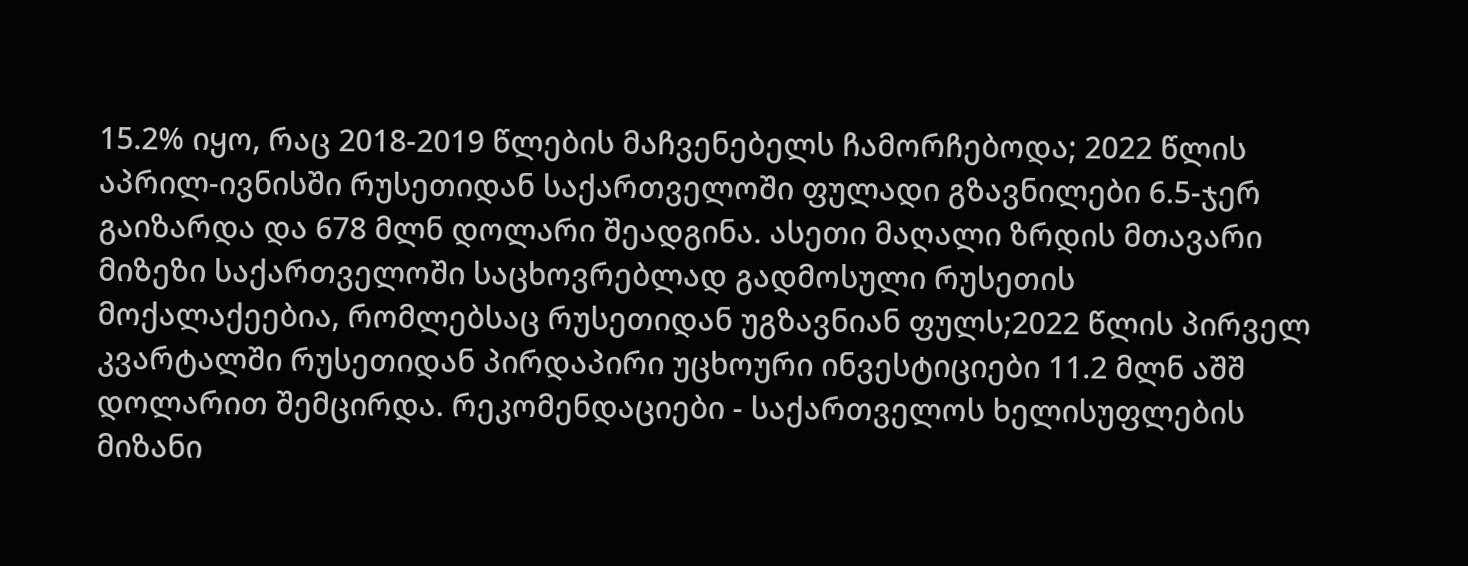15.2% იყო, რაც 2018-2019 წლების მაჩვენებელს ჩამორჩებოდა; 2022 წლის აპრილ-ივნისში რუსეთიდან საქართველოში ფულადი გზავნილები 6.5-ჯერ გაიზარდა და 678 მლნ დოლარი შეადგინა. ასეთი მაღალი ზრდის მთავარი მიზეზი საქართველოში საცხოვრებლად გადმოსული რუსეთის მოქალაქეებია, რომლებსაც რუსეთიდან უგზავნიან ფულს;2022 წლის პირველ კვარტალში რუსეთიდან პირდაპირი უცხოური ინვესტიციები 11.2 მლნ აშშ დოლარით შემცირდა. რეკომენდაციები - საქართველოს ხელისუფლების მიზანი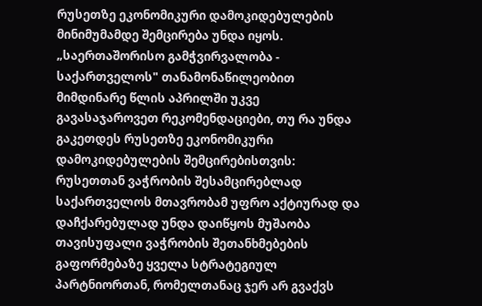რუსეთზე ეკონომიკური დამოკიდებულების მინიმუმამდე შემცირება უნდა იყოს. „საერთაშორისო გამჭვირვალობა - საქართველოს" თანამონაწილეობით მიმდინარე წლის აპრილში უკვე გავასაჯაროვეთ რეკომენდაციები, თუ რა უნდა გაკეთდეს რუსეთზე ეკონომიკური დამოკიდებულების შემცირებისთვის: რუსეთთან ვაჭრობის შესამცირებლად საქართველოს მთავრობამ უფრო აქტიურად და დაჩქარებულად უნდა დაიწყოს მუშაობა თავისუფალი ვაჭრობის შეთანხმებების გაფორმებაზე ყველა სტრატეგიულ პარტნიორთან, რომელთანაც ჯერ არ გვაქვს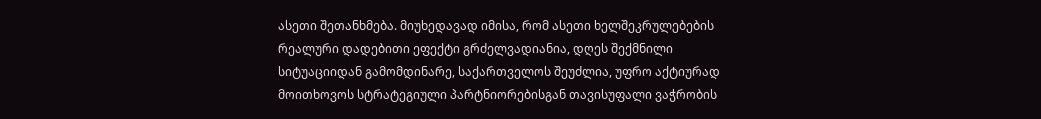ასეთი შეთანხმება. მიუხედავად იმისა, რომ ასეთი ხელშეკრულებების რეალური დადებითი ეფექტი გრძელვადიანია, დღეს შექმნილი სიტუაციიდან გამომდინარე, საქართველოს შეუძლია, უფრო აქტიურად მოითხოვოს სტრატეგიული პარტნიორებისგან თავისუფალი ვაჭრობის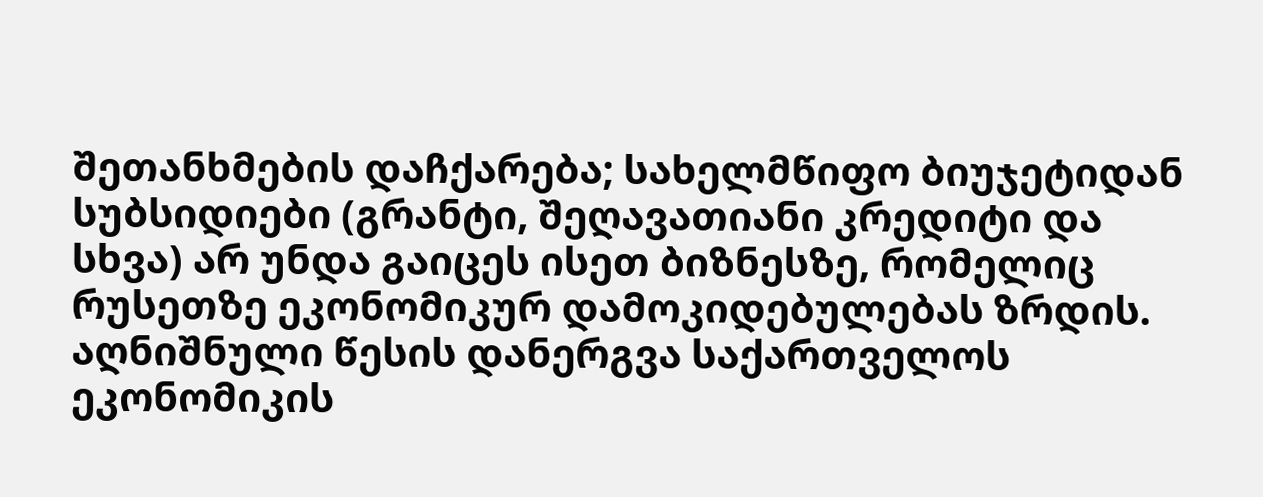შეთანხმების დაჩქარება; სახელმწიფო ბიუჯეტიდან სუბსიდიები (გრანტი, შეღავათიანი კრედიტი და სხვა) არ უნდა გაიცეს ისეთ ბიზნესზე, რომელიც რუსეთზე ეკონომიკურ დამოკიდებულებას ზრდის. აღნიშნული წესის დანერგვა საქართველოს ეკონომიკის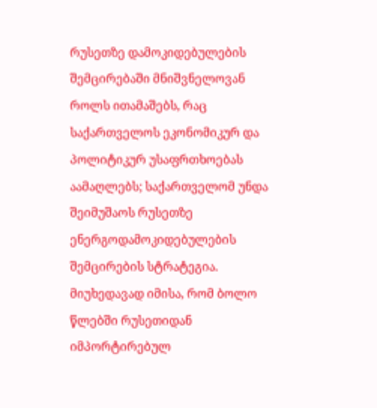რუსეთზე დამოკიდებულების შემცირებაში მნიშვნელოვან როლს ითამაშებს, რაც საქართველოს ეკონომიკურ და პოლიტიკურ უსაფრთხოებას აამაღლებს; საქართველომ უნდა შეიმუშაოს რუსეთზე ენერგოდამოკიდებულების შემცირების სტრატეგია. მიუხედავად იმისა, რომ ბოლო წლებში რუსეთიდან იმპორტირებულ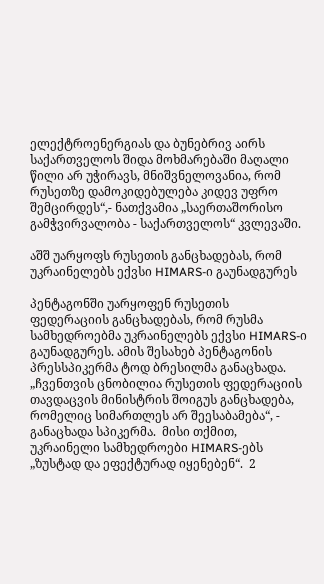ელექტროენერგიას და ბუნებრივ აირს საქართველოს შიდა მოხმარებაში მაღალი წილი არ უჭირავს, მნიშვნელოვანია, რომ რუსეთზე დამოკიდებულება კიდევ უფრო შემცირდეს“,- ნათქვამია „საერთაშორისო გამჭვირვალობა - საქართველოს“ კვლევაში.

აშშ უარყოფს რუსეთის განცხადებას, რომ უკრაინელებს ექვსი HIMARS-ი გაუნადგურეს

პენტაგონში უარყოფენ რუსეთის ფედერაციის განცხადებას, რომ რუსმა სამხედროებმა უკრაინელებს ექვსი HIMARS-ი გაუნადგურეს. ამის შესახებ პენტაგონის პრესსპიკერმა ტოდ ბრესილმა განაცხადა.  „ჩვენთვის ცნობილია რუსეთის ფედერაციის თავდაცვის მინისტრის შოიგუს განცხადება, რომელიც სიმართლეს არ შეესაბამება“, - განაცხადა სპიკერმა.  მისი თქმით, უკრაინელი სამხედროები HIMARS-ებს „ზუსტად და ეფექტურად იყენებენ“.  2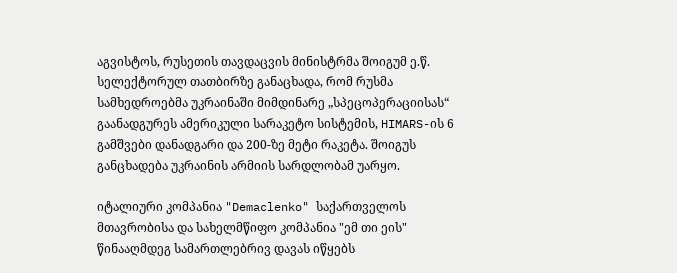აგვისტოს, რუსეთის თავდაცვის მინისტრმა შოიგუმ ე.წ. სელექტორულ თათბირზე განაცხადა, რომ რუსმა სამხედროებმა უკრაინაში მიმდინარე „სპეცოპერაციისას“ გაანადგურეს ამერიკული სარაკეტო სისტემის, HIMARS-ის 6 გამშვები დანადგარი და 200-ზე მეტი რაკეტა. შოიგუს განცხადება უკრაინის არმიის სარდლობამ უარყო.

იტალიური კომპანია "Demaclenko" საქართველოს მთავრობისა და სახელმწიფო კომპანია "ემ თი ეის" წინააღმდეგ სამართლებრივ დავას იწყებს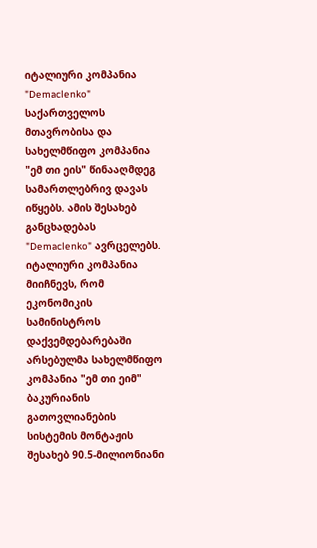იტალიური კომპანია "Demaclenko" საქართველოს მთავრობისა და სახელმწიფო კომპანია "ემ თი ეის" წინააღმდეგ სამართლებრივ დავას იწყებს. ამის შესახებ განცხადებას "Demaclenko" ავრცელებს. იტალიური კომპანია მიიჩნევს, რომ ეკონომიკის სამინისტროს დაქვემდებარებაში არსებულმა სახელმწიფო კომპანია "ემ თი ეიმ" ბაკურიანის გათოვლიანების სისტემის მონტაჟის შესახებ 90.5-მილიონიანი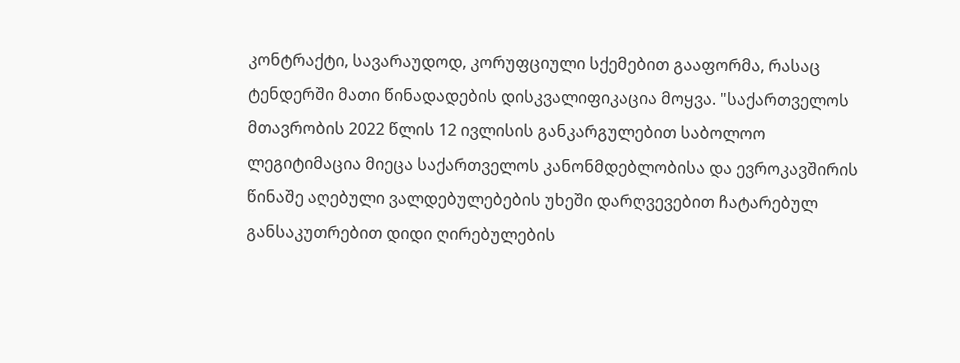კონტრაქტი, სავარაუდოდ, კორუფციული სქემებით გააფორმა, რასაც ტენდერში მათი წინადადების დისკვალიფიკაცია მოყვა. "საქართველოს მთავრობის 2022 წლის 12 ივლისის განკარგულებით საბოლოო ლეგიტიმაცია მიეცა საქართველოს კანონმდებლობისა და ევროკავშირის წინაშე აღებული ვალდებულებების უხეში დარღვევებით ჩატარებულ განსაკუთრებით დიდი ღირებულების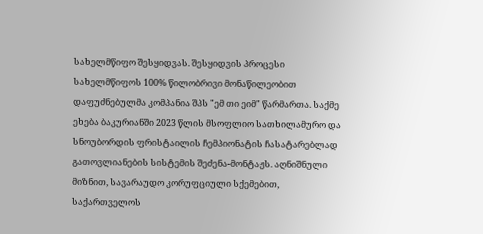სახელმწიფო შესყიდვას. შესყიდვის პროცესი სახელმწიფოს 100% წილობრივი მონაწილეობით დაფუძნებულმა კომპანია შპს "ემ თი ეიმ" წარმართა. საქმე ეხება ბაკურიანში 2023 წლის მსოფლიო სათხილამურო და სნოუბორდის ფრისტაილის ჩემპიონატის ჩასატარებლად გათოვლიანების სისტემის შეძენა-მონტაჟს. აღნიშნული მიზნით, სავარაუდო კორუფციული სქემებით, საქართველოს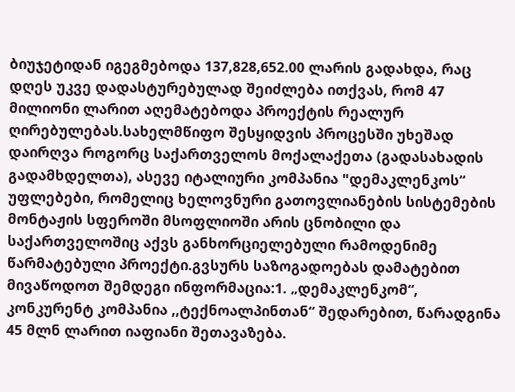ბიუჯეტიდან იგეგმებოდა 137,828,652.00 ლარის გადახდა, რაც დღეს უკვე დადასტურებულად შეიძლება ითქვას, რომ 47 მილიონი ლარით აღემატებოდა პროექტის რეალურ ღირებულებას.სახელმწიფო შესყიდვის პროცესში უხეშად დაირღვა როგორც საქართველოს მოქალაქეთა (გადასახადის გადამხდელთა), ასევე იტალიური კომპანია "დემაკლენკოს“ უფლებები, რომელიც ხელოვნური გათოვლიანების სისტემების მონტაჟის სფეროში მსოფლიოში არის ცნობილი და საქართველოშიც აქვს განხორციელებული რამოდენიმე წარმატებული პროექტი.გვსურს საზოგადოებას დამატებით მივაწოდოთ შემდეგი ინფორმაცია:1. „დემაკლენკომ“, კონკურენტ კომპანია ,,ტექნოალპინთან“ შედარებით, წარადგინა 45 მლნ ლარით იაფიანი შეთავაზება.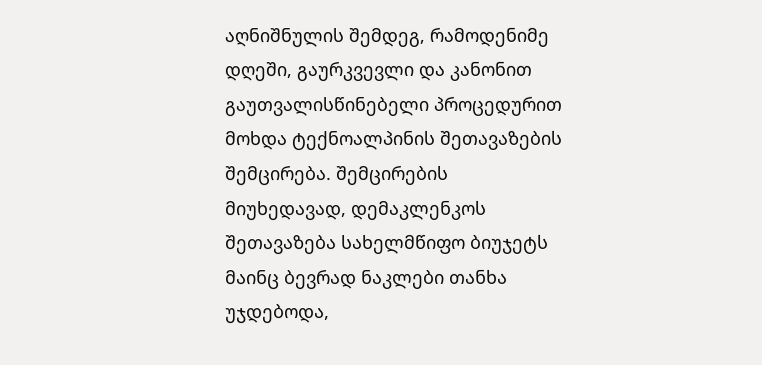აღნიშნულის შემდეგ, რამოდენიმე დღეში, გაურკვევლი და კანონით გაუთვალისწინებელი პროცედურით მოხდა ტექნოალპინის შეთავაზების შემცირება. შემცირების მიუხედავად, დემაკლენკოს შეთავაზება სახელმწიფო ბიუჯეტს მაინც ბევრად ნაკლები თანხა უჯდებოდა,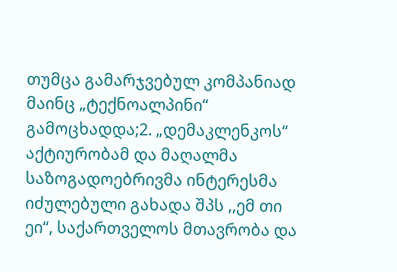თუმცა გამარჯვებულ კომპანიად მაინც „ტექნოალპინი“ გამოცხადდა;2. „დემაკლენკოს“ აქტიურობამ და მაღალმა საზოგადოებრივმა ინტერესმა იძულებული გახადა შპს ,,ემ თი ეი“, საქართველოს მთავრობა და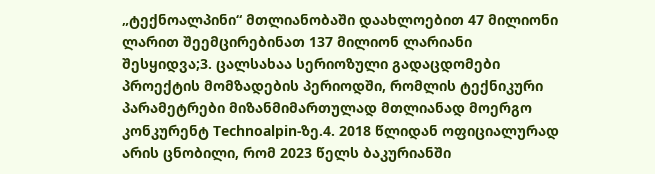„ტექნოალპინი“ მთლიანობაში დაახლოებით 47 მილიონი ლარით შეემცირებინათ 137 მილიონ ლარიანი შესყიდვა;3. ცალსახაა სერიოზული გადაცდომები პროექტის მომზადების პერიოდში, რომლის ტექნიკური პარამეტრები მიზანმიმართულად მთლიანად მოერგო კონკურენტ Technoalpin-ზე.4. 2018 წლიდან ოფიციალურად არის ცნობილი, რომ 2023 წელს ბაკურიანში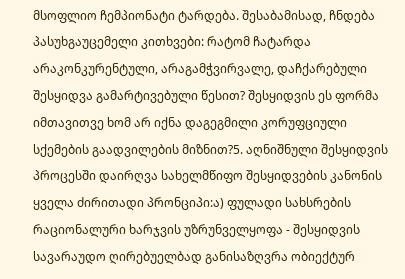მსოფლიო ჩემპიონატი ტარდება. შესაბამისად, ჩნდება პასუხგაუცემელი კითხვები: რატომ ჩატარდა არაკონკურენტული, არაგამჭვირვალე, დაჩქარებული შესყიდვა გამარტივებული წესით? შესყიდვის ეს ფორმა იმთავითვე ხომ არ იქნა დაგეგმილი კორუფციული სქემების გაადვილების მიზნით?5. აღნიშნული შესყიდვის პროცესში დაირღვა სახელმწიფო შესყიდვების კანონის ყველა ძირითადი პრონციპი:ა) ფულადი სახსრების რაციონალური ხარჯვის უზრუნველყოფა - შესყიდვის სავარაუდო ღირებუელბად განისაზღვრა ობიექტურ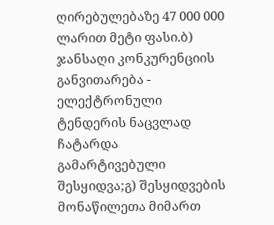ღირებულებაზე 47 000 000 ლარით მეტი ფასი.ბ) ჯანსაღი კონკურენციის განვითარება - ელექტრონული ტენდერის ნაცვლად ჩატარდა გამარტივებული შესყიდვა;გ) შესყიდვების მონაწილეთა მიმართ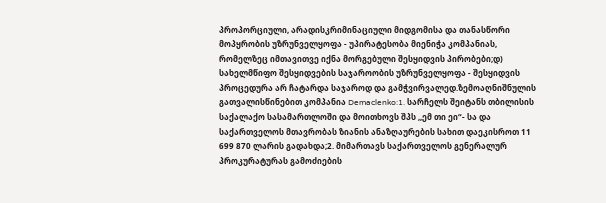პროპორციული, არადისკრიმინაციული მიდგომისა და თანასწორი მოპყრობის უზრუნველყოფა - უპირატესობა მიენიჭა კომპანიას, რომელზეც იმთავითვე იქნა მორგებული შესყიდვის პირობები;დ) სახელმწიფო შესყიდვების საჯაროობის უზრუნველყოფა - შესყიდვის პროცედურა არ ჩატარდა საჯაროდ და გამჭვირვალედ.ზემოაღნიშნულის გათვალისწინებით კომპანია Demaclenko:1. სარჩელს შეიტანს თბილისის საქალაქო სასამართლოში და მოითხოვს შპს ,,ემ თი ეი“- სა და საქართველოს მთავრობას ზიანის ანაზღაურების სახით დაეკისროთ 11 699 870 ლარის გადახდა;2. მიმართავს საქართველოს გენერალურ პროკურატურას გამოძიების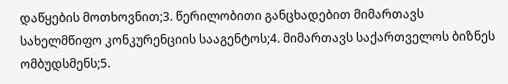დაწყების მოთხოვნით;3. წერილობითი განცხადებით მიმართავს სახელმწიფო კონკურენციის სააგენტოს;4. მიმართავს საქართველოს ბიზნეს ომბუდსმენს;5.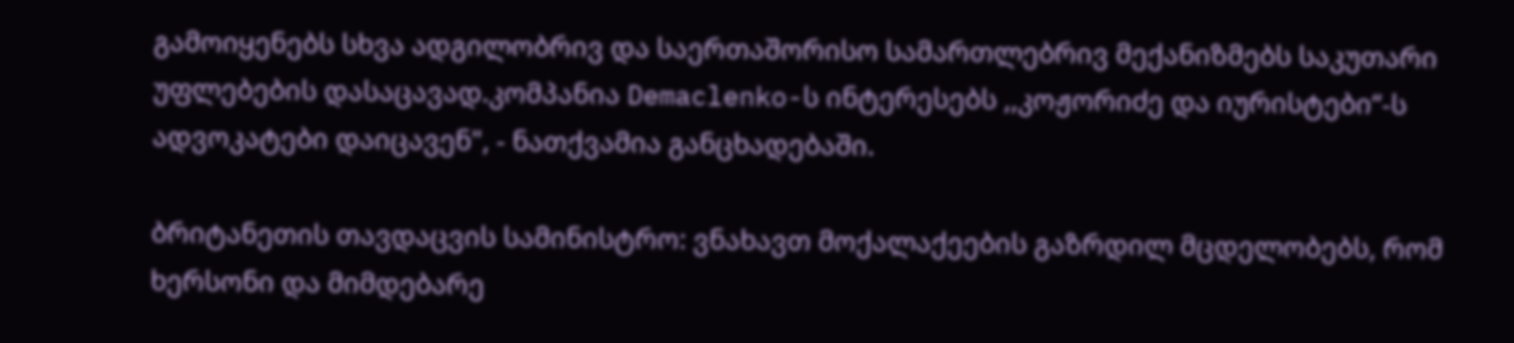გამოიყენებს სხვა ადგილობრივ და საერთაშორისო სამართლებრივ მექანიზმებს საკუთარი უფლებების დასაცავად.კომპანია Demaclenko-ს ინტერესებს ,,კოჟორიძე და იურისტები“-ს ადვოკატები დაიცავენ", - ნათქვამია განცხადებაში.

ბრიტანეთის თავდაცვის სამინისტრო: ვნახავთ მოქალაქეების გაზრდილ მცდელობებს, რომ ხერსონი და მიმდებარე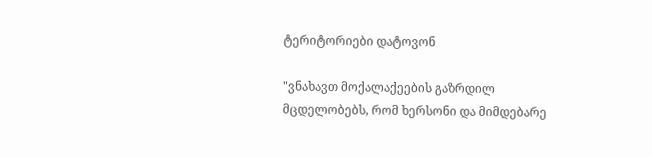ტერიტორიები დატოვონ

"ვნახავთ მოქალაქეების გაზრდილ მცდელობებს, რომ ხერსონი და მიმდებარე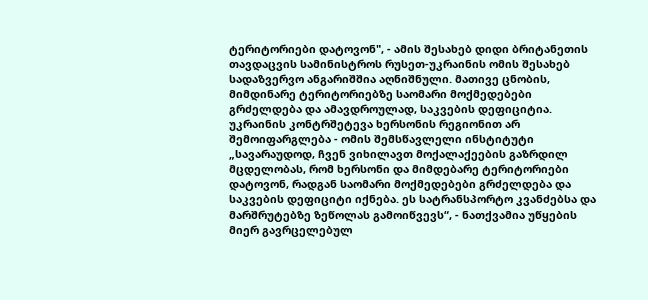ტერიტორიები დატოვონ", - ამის შესახებ დიდი ბრიტანეთის თავდაცვის სამინისტროს რუსეთ-უკრაინის ომის შესახებ სადაზვერვო ანგარიშშია აღნიშნული. მათივე ცნობის, მიმდინარე ტერიტორიებზე საომარი მოქმედებები გრძელდება და ამავდროულად, საკვების დეფიციტია. უკრაინის კონტრშეტევა ხერსონის რეგიონით არ შემოიფარგლება - ომის შემსწავლელი ინსტიტუტი „სავარაუდოდ, ჩვენ ვიხილავთ მოქალაქეების გაზრდილ მცდელობას, რომ ხერსონი და მიმდებარე ტერიტორიები დატოვონ, რადგან საომარი მოქმედებები გრძელდება და საკვების დეფიციტი იქნება. ეს სატრანსპორტო კვანძებსა და მარშრუტებზე ზეწოლას გამოიწვევს“, - ნათქვამია უწყების მიერ გავრცელებულ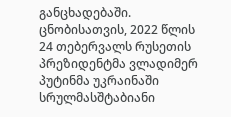განცხადებაში. ცნობისათვის, 2022 წლის 24 თებერვალს რუსეთის პრეზიდენტმა ვლადიმერ პუტინმა უკრაინაში სრულმასშტაბიანი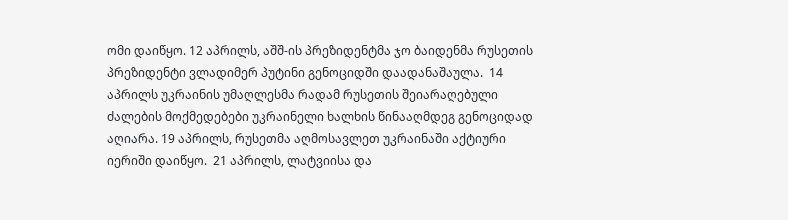ომი დაიწყო. 12 აპრილს, აშშ-ის პრეზიდენტმა ჯო ბაიდენმა რუსეთის პრეზიდენტი ვლადიმერ პუტინი გენოციდში დაადანაშაულა.  14 აპრილს უკრაინის უმაღლესმა რადამ რუსეთის შეიარაღებული ძალების მოქმედებები უკრაინელი ხალხის წინააღმდეგ გენოციდად აღიარა. 19 აპრილს, რუსეთმა აღმოსავლეთ უკრაინაში აქტიური იერიში დაიწყო.  21 აპრილს, ლატვიისა და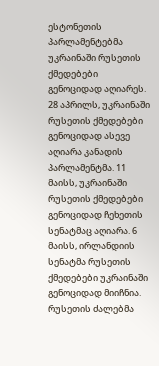ესტონეთის პარლამენტებმა უკრაინაში რუსეთის ქმედებები გენოციდად აღიარეს. 28 აპრილს, უკრაინაში რუსეთის ქმედებები გენოციდად ასევე აღიარა კანადის პარლამენტმა. 11 მაისს, უკრაინაში რუსეთის ქმედებები გენოციდად ჩეხეთის სენატმაც აღიარა. 6 მაისს, ირლანდიის სენატმა რუსეთის ქმედებები უკრაინაში გენოციდად მიიჩნია. რუსეთის ძალებმა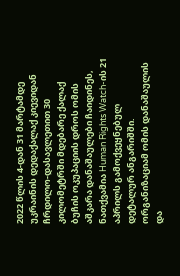2022 წლის 4-დან 31 მარტამდე უკრაინის დედაქალაქ კიევიდან ჩრდილო-დასავლეთით 30 კილომეტრში მდებარე ქალაქ ბუჩის ოკუპაციის დროს ომის აშკარა დანაშაულები ჩაიდინეს, ნათქვამია Human Rights Watch-ის 21 აპრილს გამოქვეყნებულ დეტალურ ანგარიშში. ორგანიზაციამ ომის დანაშაულის და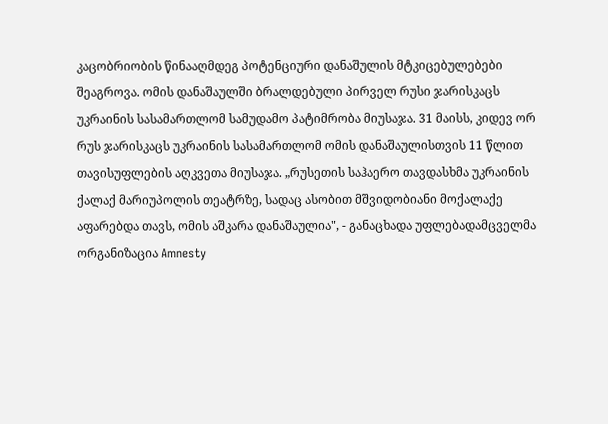კაცობრიობის წინააღმდეგ პოტენციური დანაშულის მტკიცებულებები შეაგროვა. ომის დანაშაულში ბრალდებული პირველ რუსი ჯარისკაცს უკრაინის სასამართლომ სამუდამო პატიმრობა მიუსაჯა. 31 მაისს, კიდევ ორ რუს ჯარისკაცს უკრაინის სასამართლომ ომის დანაშაულისთვის 11 წლით თავისუფლების აღკვეთა მიუსაჯა. „რუსეთის საჰაერო თავდასხმა უკრაინის ქალაქ მარიუპოლის თეატრზე, სადაც ასობით მშვიდობიანი მოქალაქე აფარებდა თავს, ომის აშკარა დანაშაულია", - განაცხადა უფლებადამცველმა ორგანიზაცია Amnesty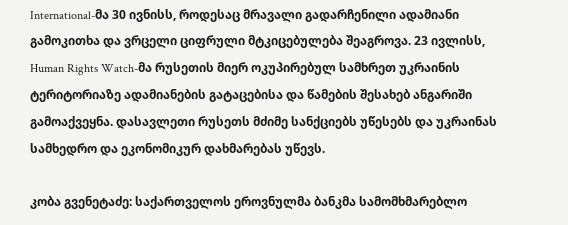International-მა 30 ივნისს, როდესაც მრავალი გადარჩენილი ადამიანი გამოკითხა და ვრცელი ციფრული მტკიცებულება შეაგროვა. 23 ივლისს, Human Rights Watch-მა რუსეთის მიერ ოკუპირებულ სამხრეთ უკრაინის ტერიტორიაზე ადამიანების გატაცებისა და წამების შესახებ ანგარიში გამოაქვეყნა. დასავლეთი რუსეთს მძიმე სანქციებს უწესებს და უკრაინას სამხედრო და ეკონომიკურ დახმარებას უწევს.

კობა გვენეტაძე: საქართველოს ეროვნულმა ბანკმა სამომხმარებლო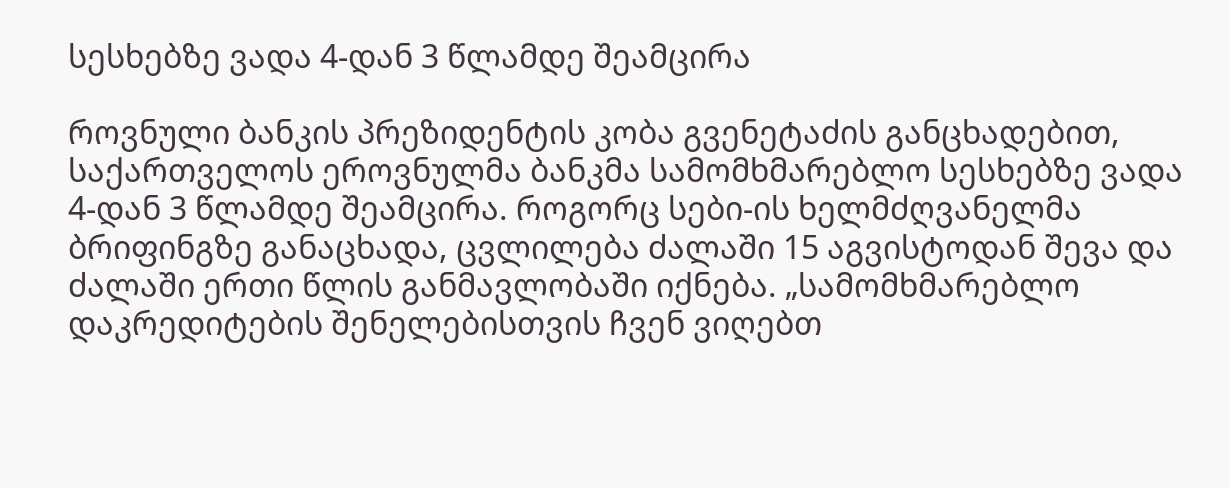სესხებზე ვადა 4-დან 3 წლამდე შეამცირა

როვნული ბანკის პრეზიდენტის კობა გვენეტაძის განცხადებით, საქართველოს ეროვნულმა ბანკმა სამომხმარებლო სესხებზე ვადა 4-დან 3 წლამდე შეამცირა. როგორც სები-ის ხელმძღვანელმა ბრიფინგზე განაცხადა, ცვლილება ძალაში 15 აგვისტოდან შევა და ძალაში ერთი წლის განმავლობაში იქნება. „სამომხმარებლო დაკრედიტების შენელებისთვის ჩვენ ვიღებთ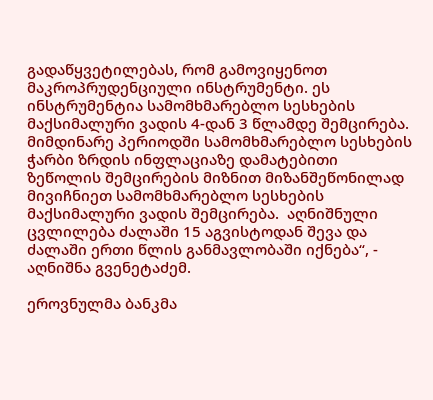გადაწყვეტილებას, რომ გამოვიყენოთ მაკროპრუდენციული ინსტრუმენტი. ეს ინსტრუმენტია სამომხმარებლო სესხების მაქსიმალური ვადის 4-დან 3 წლამდე შემცირება. მიმდინარე პერიოდში სამომხმარებლო სესხების ჭარბი ზრდის ინფლაციაზე დამატებითი ზეწოლის შემცირების მიზნით მიზანშეწონილად მივიჩნიეთ სამომხმარებლო სესხების მაქსიმალური ვადის შემცირება.  აღნიშნული ცვლილება ძალაში 15 აგვისტოდან შევა და ძალაში ერთი წლის განმავლობაში იქნება“, - აღნიშნა გვენეტაძემ.

ეროვნულმა ბანკმა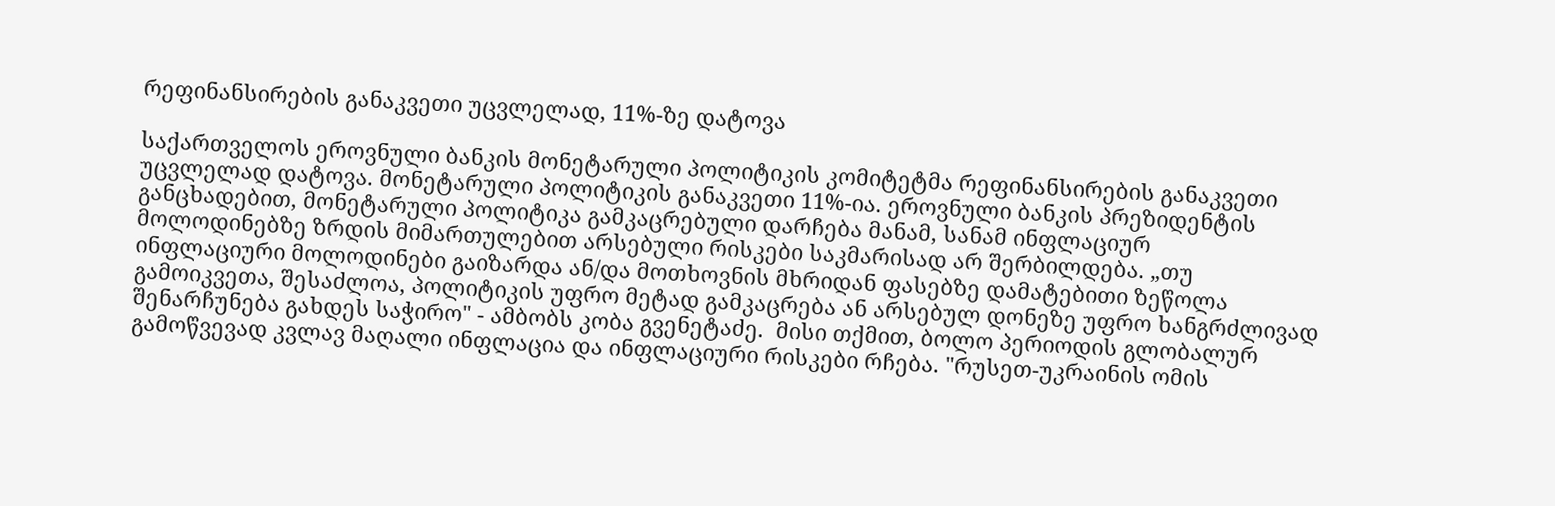რეფინანსირების განაკვეთი უცვლელად, 11%-ზე დატოვა

საქართველოს ეროვნული ბანკის მონეტარული პოლიტიკის კომიტეტმა რეფინანსირების განაკვეთი უცვლელად დატოვა. მონეტარული პოლიტიკის განაკვეთი 11%-ია. ეროვნული ბანკის პრეზიდენტის განცხადებით, მონეტარული პოლიტიკა გამკაცრებული დარჩება მანამ, სანამ ინფლაციურ მოლოდინებზე ზრდის მიმართულებით არსებული რისკები საკმარისად არ შერბილდება. „თუ ინფლაციური მოლოდინები გაიზარდა ან/და მოთხოვნის მხრიდან ფასებზე დამატებითი ზეწოლა გამოიკვეთა, შესაძლოა, პოლიტიკის უფრო მეტად გამკაცრება ან არსებულ დონეზე უფრო ხანგრძლივად შენარჩუნება გახდეს საჭირო" - ამბობს კობა გვენეტაძე.  მისი თქმით, ბოლო პერიოდის გლობალურ გამოწვევად კვლავ მაღალი ინფლაცია და ინფლაციური რისკები რჩება. "რუსეთ-უკრაინის ომის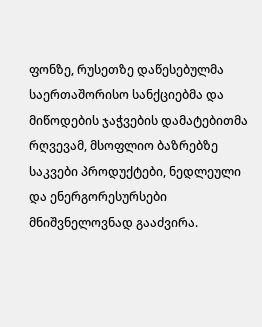ფონზე, რუსეთზე დაწესებულმა საერთაშორისო სანქციებმა და მიწოდების ჯაჭვების დამატებითმა რღვევამ, მსოფლიო ბაზრებზე საკვები პროდუქტები, ნედლეული და ენერგორესურსები მნიშვნელოვნად გააძვირა.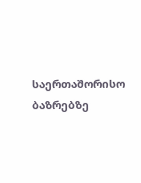საერთაშორისო ბაზრებზე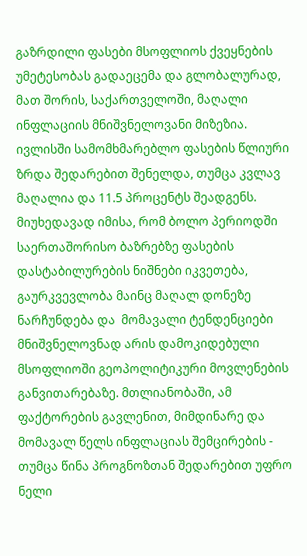გაზრდილი ფასები მსოფლიოს ქვეყნების უმეტესობას გადაეცემა და გლობალურად, მათ შორის, საქართველოში, მაღალი ინფლაციის მნიშვნელოვანი მიზეზია. ივლისში სამომხმარებლო ფასების წლიური ზრდა შედარებით შენელდა, თუმცა კვლავ მაღალია და 11.5 პროცენტს შეადგენს. მიუხედავად იმისა, რომ ბოლო პერიოდში საერთაშორისო ბაზრებზე ფასების დასტაბილურების ნიშნები იკვეთება, გაურკვევლობა მაინც მაღალ დონეზე ნარჩუნდება და  მომავალი ტენდენციები მნიშვნელოვნად არის დამოკიდებული მსოფლიოში გეოპოლიტიკური მოვლენების განვითარებაზე. მთლიანობაში, ამ ფაქტორების გავლენით, მიმდინარე და მომავალ წელს ინფლაციას შემცირების - თუმცა წინა პროგნოზთან შედარებით უფრო ნელი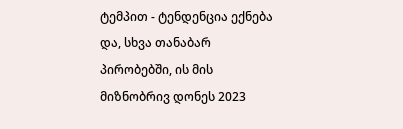ტემპით - ტენდენცია ექნება და, სხვა თანაბარ პირობებში, ის მის მიზნობრივ დონეს 2023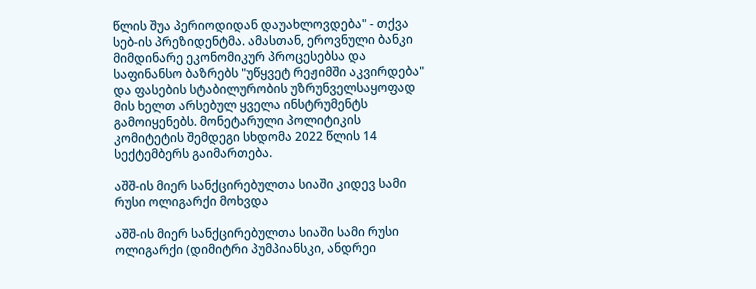წლის შუა პერიოდიდან დაუახლოვდება" - თქვა სებ-ის პრეზიდენტმა. ამასთან, ეროვნული ბანკი მიმდინარე ეკონომიკურ პროცესებსა და საფინანსო ბაზრებს "უწყვეტ რეჟიმში აკვირდება" და ფასების სტაბილურობის უზრუნველსაყოფად მის ხელთ არსებულ ყველა ინსტრუმენტს გამოიყენებს. მონეტარული პოლიტიკის კომიტეტის შემდეგი სხდომა 2022 წლის 14 სექტემბერს გაიმართება.

აშშ-ის მიერ სანქცირებულთა სიაში კიდევ სამი რუსი ოლიგარქი მოხვდა

აშშ-ის მიერ სანქცირებულთა სიაში სამი რუსი ოლიგარქი (დიმიტრი პუმპიანსკი, ანდრეი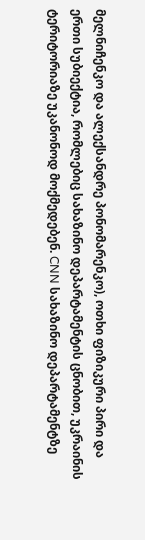მელნიჩენკო და ალექსანდრე პონომარენკო), ოთხი ფიზიკური პირი და ერთი სუბიექტია, რომლებიც სახაზინო დეპარტამენტის ცნობით, უკრაინის ტერიტორიაზე უკანონოდ მოქმედებენ. CNN სახაზინო დეპარტამენტზე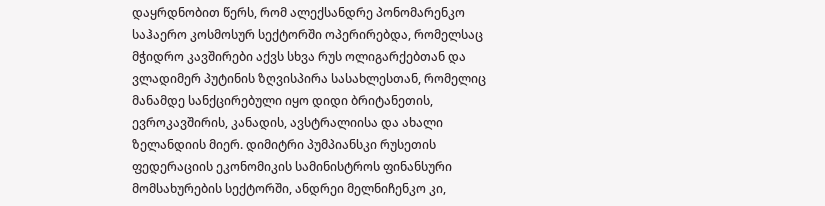დაყრდნობით წერს, რომ ალექსანდრე პონომარენკო საჰაერო კოსმოსურ სექტორში ოპერირებდა, რომელსაც მჭიდრო კავშირები აქვს სხვა რუს ოლიგარქებთან და ვლადიმერ პუტინის ზღვისპირა სასახლესთან, რომელიც მანამდე სანქცირებული იყო დიდი ბრიტანეთის, ევროკავშირის, კანადის, ავსტრალიისა და ახალი ზელანდიის მიერ. დიმიტრი პუმპიანსკი რუსეთის ფედერაციის ეკონომიკის სამინისტროს ფინანსური მომსახურების სექტორში, ანდრეი მელნიჩენკო კი,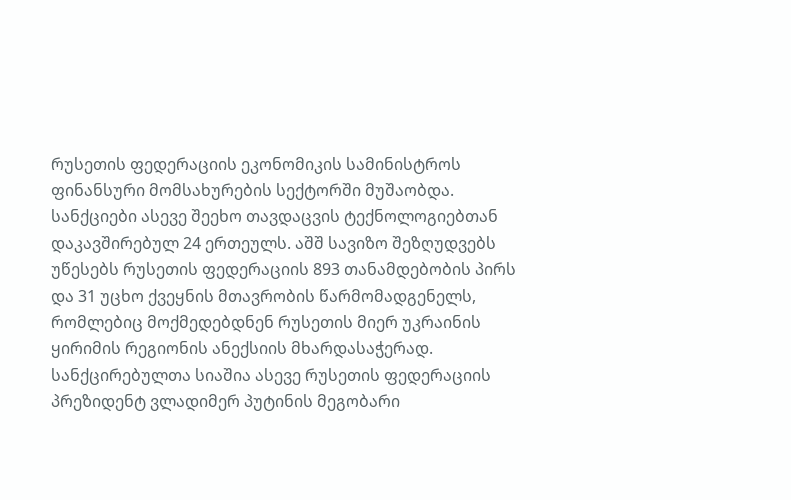რუსეთის ფედერაციის ეკონომიკის სამინისტროს ფინანსური მომსახურების სექტორში მუშაობდა. სანქციები ასევე შეეხო თავდაცვის ტექნოლოგიებთან დაკავშირებულ 24 ერთეულს. აშშ სავიზო შეზღუდვებს უწესებს რუსეთის ფედერაციის 893 თანამდებობის პირს და 31 უცხო ქვეყნის მთავრობის წარმომადგენელს, რომლებიც მოქმედებდნენ რუსეთის მიერ უკრაინის ყირიმის რეგიონის ანექსიის მხარდასაჭერად. სანქცირებულთა სიაშია ასევე რუსეთის ფედერაციის პრეზიდენტ ვლადიმერ პუტინის მეგობარი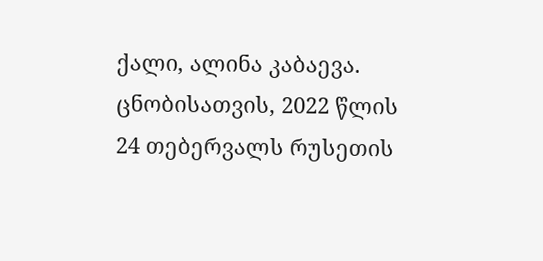ქალი, ალინა კაბაევა.   ცნობისათვის, 2022 წლის 24 თებერვალს რუსეთის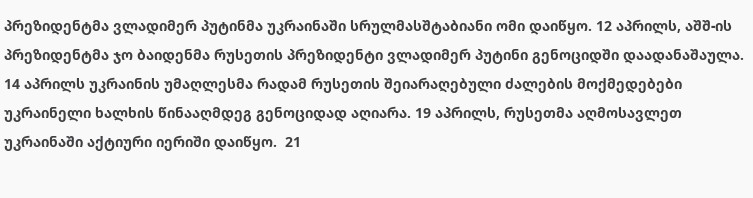პრეზიდენტმა ვლადიმერ პუტინმა უკრაინაში სრულმასშტაბიანი ომი დაიწყო. 12 აპრილს, აშშ-ის პრეზიდენტმა ჯო ბაიდენმა რუსეთის პრეზიდენტი ვლადიმერ პუტინი გენოციდში დაადანაშაულა.  14 აპრილს უკრაინის უმაღლესმა რადამ რუსეთის შეიარაღებული ძალების მოქმედებები უკრაინელი ხალხის წინააღმდეგ გენოციდად აღიარა. 19 აპრილს, რუსეთმა აღმოსავლეთ უკრაინაში აქტიური იერიში დაიწყო.  21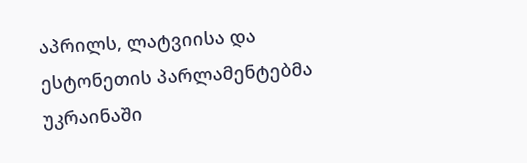აპრილს, ლატვიისა და ესტონეთის პარლამენტებმა უკრაინაში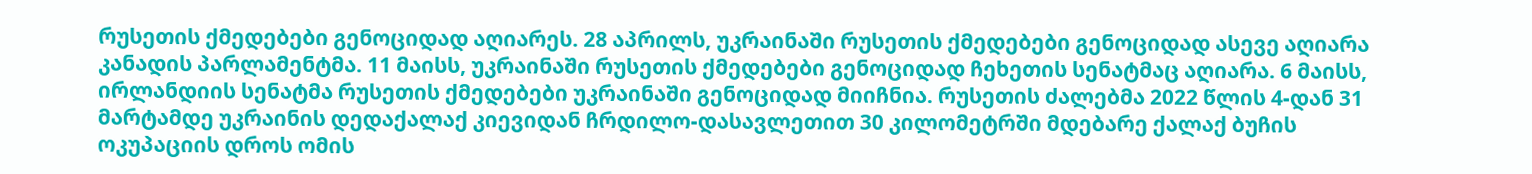რუსეთის ქმედებები გენოციდად აღიარეს. 28 აპრილს, უკრაინაში რუსეთის ქმედებები გენოციდად ასევე აღიარა კანადის პარლამენტმა. 11 მაისს, უკრაინაში რუსეთის ქმედებები გენოციდად ჩეხეთის სენატმაც აღიარა. 6 მაისს, ირლანდიის სენატმა რუსეთის ქმედებები უკრაინაში გენოციდად მიიჩნია. რუსეთის ძალებმა 2022 წლის 4-დან 31 მარტამდე უკრაინის დედაქალაქ კიევიდან ჩრდილო-დასავლეთით 30 კილომეტრში მდებარე ქალაქ ბუჩის ოკუპაციის დროს ომის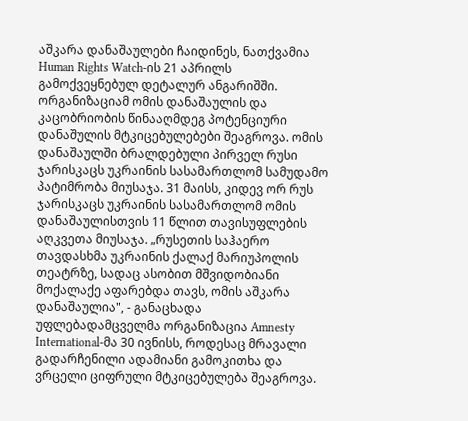აშკარა დანაშაულები ჩაიდინეს, ნათქვამია Human Rights Watch-ის 21 აპრილს გამოქვეყნებულ დეტალურ ანგარიშში. ორგანიზაციამ ომის დანაშაულის და კაცობრიობის წინააღმდეგ პოტენციური დანაშულის მტკიცებულებები შეაგროვა. ომის დანაშაულში ბრალდებული პირველ რუსი ჯარისკაცს უკრაინის სასამართლომ სამუდამო პატიმრობა მიუსაჯა. 31 მაისს, კიდევ ორ რუს ჯარისკაცს უკრაინის სასამართლომ ომის დანაშაულისთვის 11 წლით თავისუფლების აღკვეთა მიუსაჯა. „რუსეთის საჰაერო თავდასხმა უკრაინის ქალაქ მარიუპოლის თეატრზე, სადაც ასობით მშვიდობიანი მოქალაქე აფარებდა თავს, ომის აშკარა დანაშაულია", - განაცხადა უფლებადამცველმა ორგანიზაცია Amnesty International-მა 30 ივნისს, როდესაც მრავალი გადარჩენილი ადამიანი გამოკითხა და ვრცელი ციფრული მტკიცებულება შეაგროვა.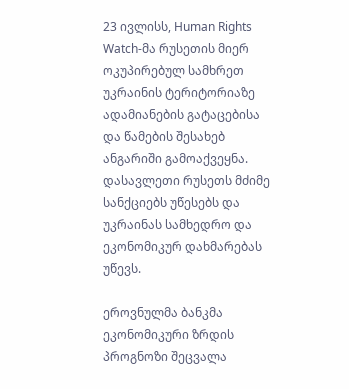23 ივლისს, Human Rights Watch-მა რუსეთის მიერ ოკუპირებულ სამხრეთ უკრაინის ტერიტორიაზე ადამიანების გატაცებისა და წამების შესახებ ანგარიში გამოაქვეყნა. დასავლეთი რუსეთს მძიმე სანქციებს უწესებს და უკრაინას სამხედრო და ეკონომიკურ დახმარებას უწევს.

ეროვნულმა ბანკმა ეკონომიკური ზრდის პროგნოზი შეცვალა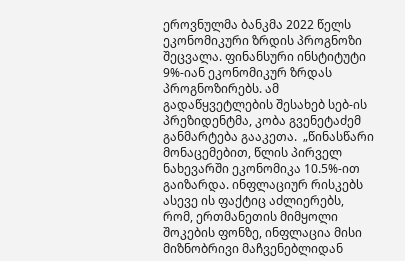ეროვნულმა ბანკმა 2022 წელს ეკონომიკური ზრდის პროგნოზი შეცვალა. ფინანსური ინსტიტუტი 9%-იან ეკონომიკურ ზრდას პროგნოზირებს. ამ გადაწყვეტლების შესახებ სებ-ის პრეზიდენტმა, კობა გვენეტაძემ განმარტება გააკეთა.  „წინასწარი მონაცემებით, წლის პირველ ნახევარში ეკონომიკა 10.5%-ით გაიზარდა. ინფლაციურ რისკებს ასევე ის ფაქტიც აძლიერებს, რომ, ერთმანეთის მიმყოლი შოკების ფონზე, ინფლაცია მისი მიზნობრივი მაჩვენებლიდან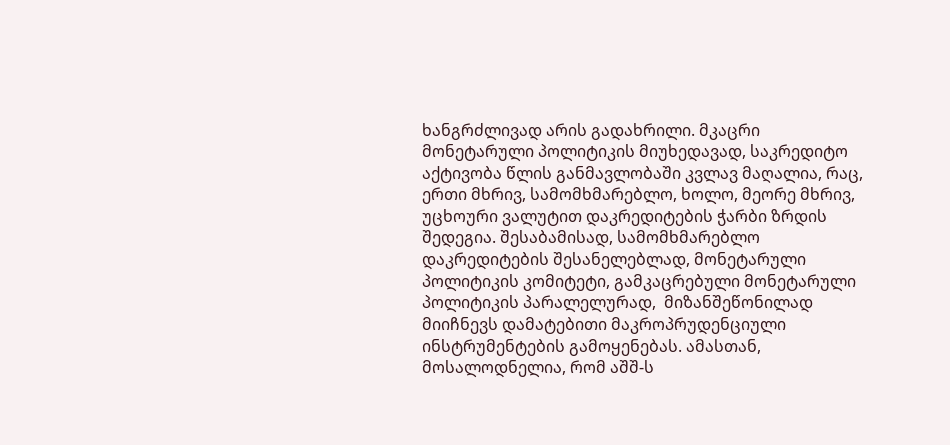ხანგრძლივად არის გადახრილი. მკაცრი მონეტარული პოლიტიკის მიუხედავად, საკრედიტო აქტივობა წლის განმავლობაში კვლავ მაღალია, რაც, ერთი მხრივ, სამომხმარებლო, ხოლო, მეორე მხრივ, უცხოური ვალუტით დაკრედიტების ჭარბი ზრდის შედეგია. შესაბამისად, სამომხმარებლო დაკრედიტების შესანელებლად, მონეტარული პოლიტიკის კომიტეტი, გამკაცრებული მონეტარული პოლიტიკის პარალელურად,  მიზანშეწონილად მიიჩნევს დამატებითი მაკროპრუდენციული ინსტრუმენტების გამოყენებას. ამასთან, მოსალოდნელია, რომ აშშ-ს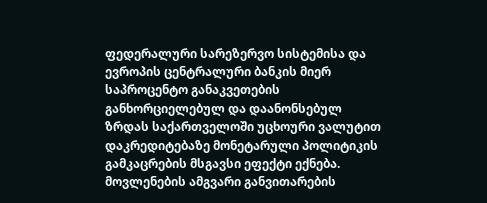ფედერალური სარეზერვო სისტემისა და ევროპის ცენტრალური ბანკის მიერ საპროცენტო განაკვეთების განხორციელებულ და დაანონსებულ ზრდას საქართველოში უცხოური ვალუტით დაკრედიტებაზე მონეტარული პოლიტიკის გამკაცრების მსგავსი ეფექტი ექნება. მოვლენების ამგვარი განვითარების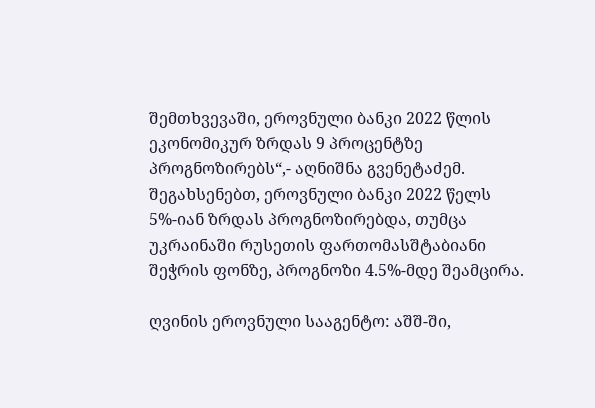შემთხვევაში, ეროვნული ბანკი 2022 წლის ეკონომიკურ ზრდას 9 პროცენტზე პროგნოზირებს“,- აღნიშნა გვენეტაძემ. შეგახსენებთ, ეროვნული ბანკი 2022 წელს 5%-იან ზრდას პროგნოზირებდა, თუმცა უკრაინაში რუსეთის ფართომასშტაბიანი შეჭრის ფონზე, პროგნოზი 4.5%-მდე შეამცირა.

ღვინის ეროვნული სააგენტო: აშშ-ში,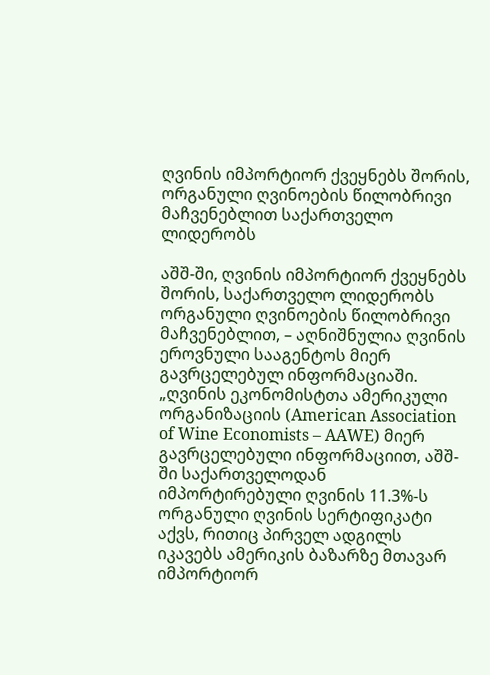ღვინის იმპორტიორ ქვეყნებს შორის, ორგანული ღვინოების წილობრივი მაჩვენებლით საქართველო ლიდერობს

აშშ-ში, ღვინის იმპორტიორ ქვეყნებს შორის, საქართველო ლიდერობს ორგანული ღვინოების წილობრივი მაჩვენებლით, – აღნიშნულია ღვინის ეროვნული სააგენტოს მიერ გავრცელებულ ინფორმაციაში. „ღვინის ეკონომისტთა ამერიკული ორგანიზაციის (American Association of Wine Economists – AAWE) მიერ გავრცელებული ინფორმაციით, აშშ-ში საქართველოდან იმპორტირებული ღვინის 11.3%-ს ორგანული ღვინის სერტიფიკატი აქვს, რითიც პირველ ადგილს იკავებს ამერიკის ბაზარზე მთავარ იმპორტიორ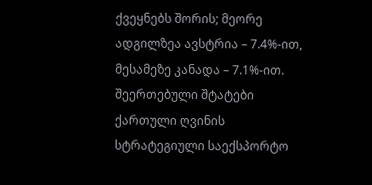ქვეყნებს შორის; მეორე ადგილზეა ავსტრია – 7.4%-ით, მესამეზე კანადა – 7.1%-ით. შეერთებული შტატები ქართული ღვინის სტრატეგიული საექსპორტო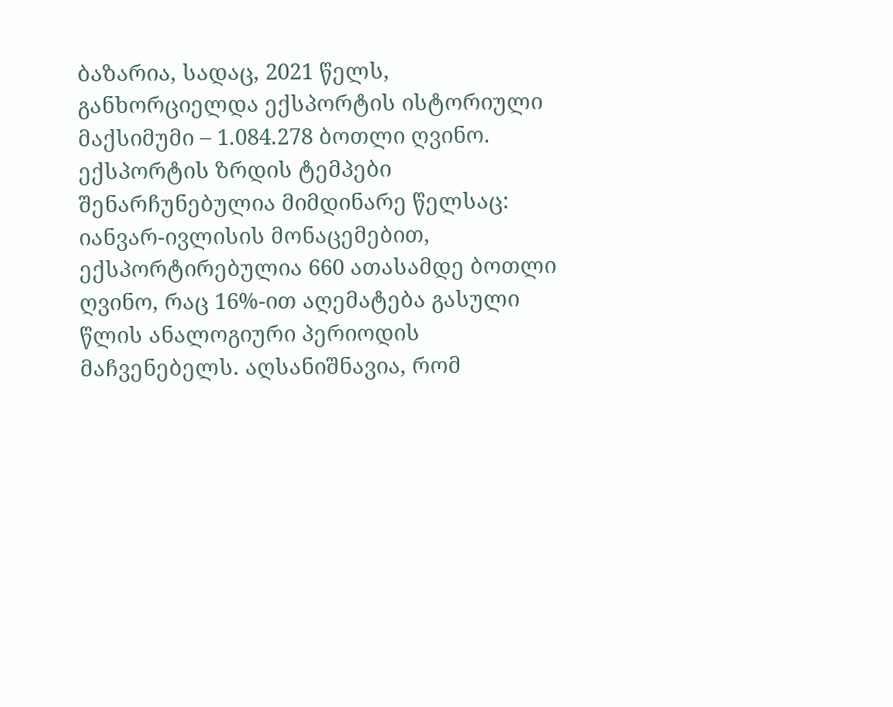ბაზარია, სადაც, 2021 წელს, განხორციელდა ექსპორტის ისტორიული მაქსიმუმი – 1.084.278 ბოთლი ღვინო. ექსპორტის ზრდის ტემპები შენარჩუნებულია მიმდინარე წელსაც: იანვარ-ივლისის მონაცემებით, ექსპორტირებულია 660 ათასამდე ბოთლი ღვინო, რაც 16%-ით აღემატება გასული წლის ანალოგიური პერიოდის მაჩვენებელს. აღსანიშნავია, რომ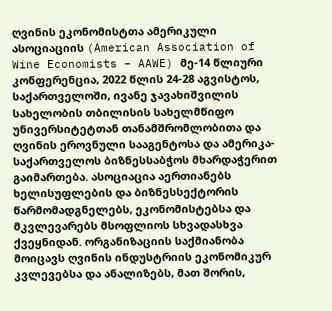ღვინის ეკონომისტთა ამერიკული ასოციაციის (American Association of Wine Economists – AAWE) მე-14 წლიური კონფერენცია, 2022 წლის 24-28 აგვისტოს, საქართველოში, ივანე ჯავახიშვილის სახელობის თბილისის სახელმწიფო უნივერსიტეტთან თანამშრომლობითა და ღვინის ეროვნული სააგენტოსა და ამერიკა-საქართველოს ბიზნესსაბჭოს მხარდაჭერით გაიმართება. ასოციაცია აერთიანებს ხელისუფლების და ბიზნესსექტორის წარმომადგნელებს, ეკონომისტებსა და მკვლევარებს მსოფლიოს სხვადასხვა ქვეყნიდან. ორგანიზაციის საქმიანობა მოიცავს ღვინის ინდუსტრიის ეკონომიკურ კვლევებსა და ანალიზებს, მათ შორის,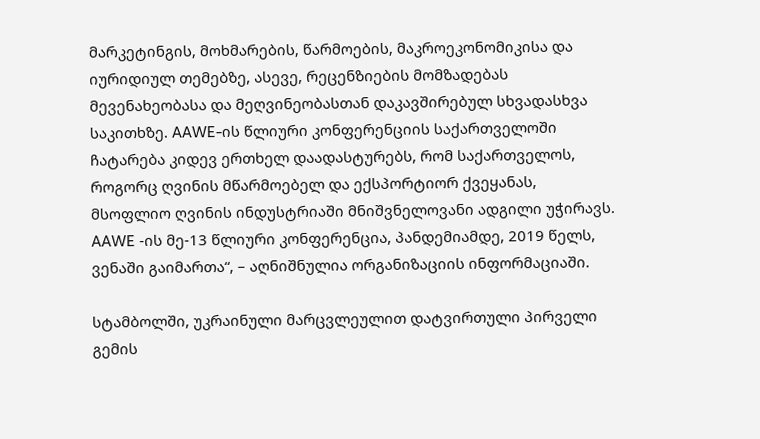მარკეტინგის, მოხმარების, წარმოების, მაკროეკონომიკისა და იურიდიულ თემებზე, ასევე, რეცენზიების მომზადებას მევენახეობასა და მეღვინეობასთან დაკავშირებულ სხვადასხვა საკითხზე. AAWE-ის წლიური კონფერენციის საქართველოში ჩატარება კიდევ ერთხელ დაადასტურებს, რომ საქართველოს, როგორც ღვინის მწარმოებელ და ექსპორტიორ ქვეყანას, მსოფლიო ღვინის ინდუსტრიაში მნიშვნელოვანი ადგილი უჭირავს. AAWE -ის მე-13 წლიური კონფერენცია, პანდემიამდე, 2019 წელს, ვენაში გაიმართა“, – აღნიშნულია ორგანიზაციის ინფორმაციაში.

სტამბოლში, უკრაინული მარცვლეულით დატვირთული პირველი გემის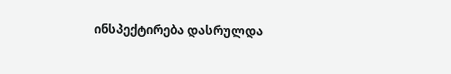ინსპექტირება დასრულდა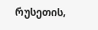რუსეთის,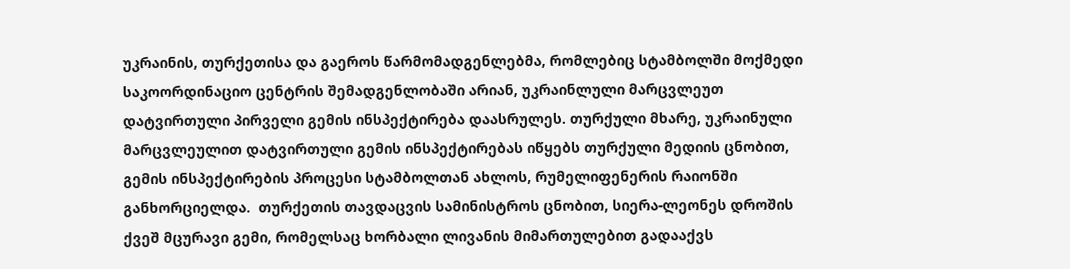უკრაინის, თურქეთისა და გაეროს წარმომადგენლებმა, რომლებიც სტამბოლში მოქმედი საკოორდინაციო ცენტრის შემადგენლობაში არიან, უკრაინლული მარცვლეუთ დატვირთული პირველი გემის ინსპექტირება დაასრულეს. თურქული მხარე, უკრაინული მარცვლეულით დატვირთული გემის ინსპექტირებას იწყებს თურქული მედიის ცნობით, გემის ინსპექტირების პროცესი სტამბოლთან ახლოს, რუმელიფენერის რაიონში განხორციელდა.  თურქეთის თავდაცვის სამინისტროს ცნობით, სიერა-ლეონეს დროშის ქვეშ მცურავი გემი, რომელსაც ხორბალი ლივანის მიმართულებით გადააქვს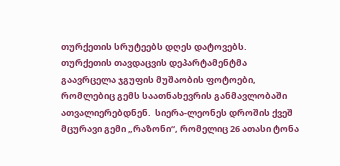თურქეთის სრუტეებს დღეს დატოვებს.     თურქეთის თავდაცვის დეპარტამენტმა გაავრცელა ჯგუფის მუშაობის ფოტოები, რომლებიც გემს საათნახევრის განმავლობაში ათვალიერებდნენ.  სიერა-ლეონეს დროშის ქვეშ მცურავი გემი „რაზონი“, რომელიც 26 ათასი ტონა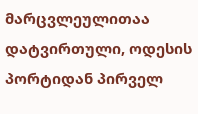მარცვლეულითაა დატვირთული, ოდესის პორტიდან პირველ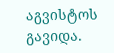აგვისტოს გავიდა.